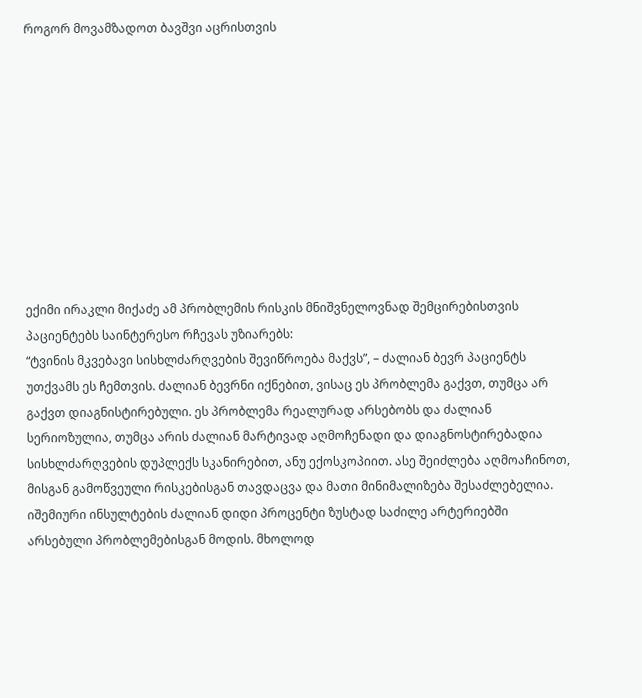როგორ მოვამზადოთ ბავშვი აცრისთვის










ექიმი ირაკლი მიქაძე ამ პრობლემის რისკის მნიშვნელოვნად შემცირებისთვის პაციენტებს საინტერესო რჩევას უზიარებს:
“ტვინის მკვებავი სისხლძარღვების შევიწროება მაქვს”, – ძალიან ბევრ პაციენტს უთქვამს ეს ჩემთვის. ძალიან ბევრნი იქნებით, ვისაც ეს პრობლემა გაქვთ, თუმცა არ გაქვთ დიაგნისტირებული. ეს პრობლემა რეალურად არსებობს და ძალიან სერიოზულია, თუმცა არის ძალიან მარტივად აღმოჩენადი და დიაგნოსტირებადია სისხლძარღვების დუპლექს სკანირებით, ანუ ექოსკოპიით. ასე შეიძლება აღმოაჩინოთ, მისგან გამოწვეული რისკებისგან თავდაცვა და მათი მინიმალიზება შესაძლებელია. იშემიური ინსულტების ძალიან დიდი პროცენტი ზუსტად საძილე არტერიებში არსებული პრობლემებისგან მოდის. მხოლოდ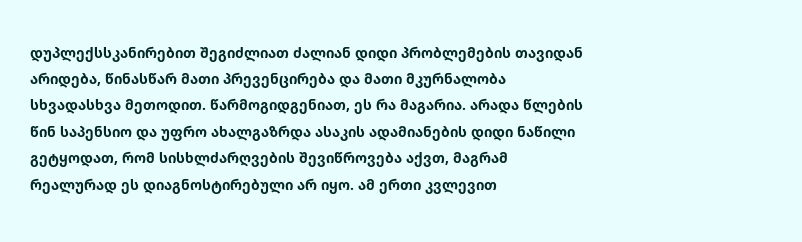დუპლექსსკანირებით შეგიძლიათ ძალიან დიდი პრობლემების თავიდან არიდება, წინასწარ მათი პრევენცირება და მათი მკურნალობა სხვადასხვა მეთოდით. წარმოგიდგენიათ, ეს რა მაგარია. არადა წლების წინ საპენსიო და უფრო ახალგაზრდა ასაკის ადამიანების დიდი ნაწილი გეტყოდათ, რომ სისხლძარღვების შევიწროვება აქვთ, მაგრამ რეალურად ეს დიაგნოსტირებული არ იყო. ამ ერთი კვლევით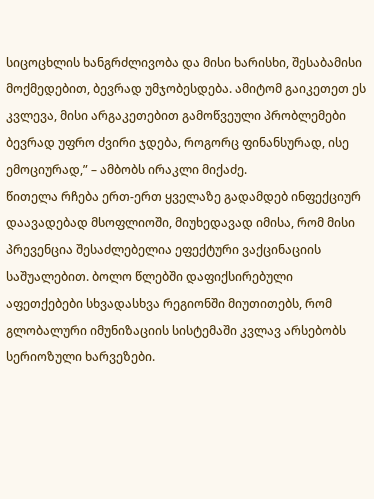სიცოცხლის ხანგრძლივობა და მისი ხარისხი, შესაბამისი მოქმედებით, ბევრად უმჯობესდება. ამიტომ გაიკეთეთ ეს კვლევა, მისი არგაკეთებით გამოწვეული პრობლემები ბევრად უფრო ძვირი ჯდება, როგორც ფინანსურად, ისე ემოციურად,” – ამბობს ირაკლი მიქაძე.
წითელა რჩება ერთ-ერთ ყველაზე გადამდებ ინფექციურ დაავადებად მსოფლიოში, მიუხედავად იმისა, რომ მისი პრევენცია შესაძლებელია ეფექტური ვაქცინაციის საშუალებით. ბოლო წლებში დაფიქსირებული აფეთქებები სხვადასხვა რეგიონში მიუთითებს, რომ გლობალური იმუნიზაციის სისტემაში კვლავ არსებობს სერიოზული ხარვეზები.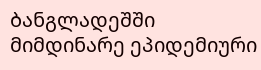ბანგლადეშში მიმდინარე ეპიდემიური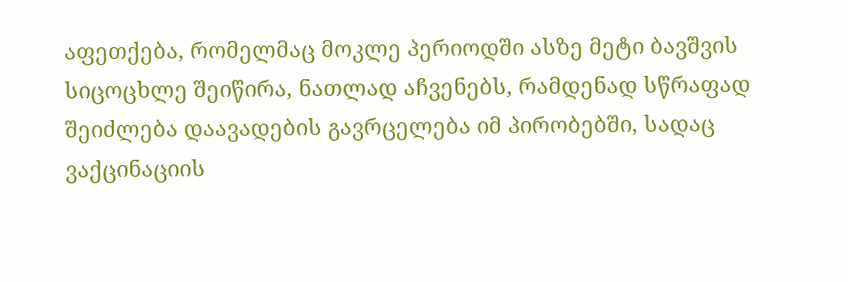აფეთქება, რომელმაც მოკლე პერიოდში ასზე მეტი ბავშვის სიცოცხლე შეიწირა, ნათლად აჩვენებს, რამდენად სწრაფად შეიძლება დაავადების გავრცელება იმ პირობებში, სადაც ვაქცინაციის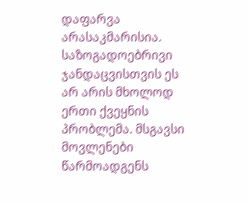დაფარვა არასაკმარისია.
საზოგადოებრივი ჯანდაცვისთვის ეს არ არის მხოლოდ ერთი ქვეყნის პრობლემა. მსგავსი მოვლენები წარმოადგენს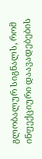გლობალურ სიგნალს, რომ ინფექციური დაავადებების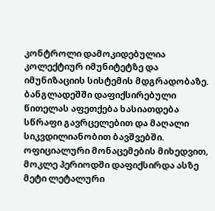კონტროლი დამოკიდებულია კოლექტიურ იმუნიტეტზე და იმუნიზაციის სისტემის მდგრადობაზე.
ბანგლადეშში დაფიქსირებული წითელას აფეთქება ხასიათდება სწრაფი გავრცელებით და მაღალი სიკვდილიანობით ბავშვებში. ოფიციალური მონაცემების მიხედვით, მოკლე პერიოდში დაფიქსირდა ასზე მეტი ლეტალური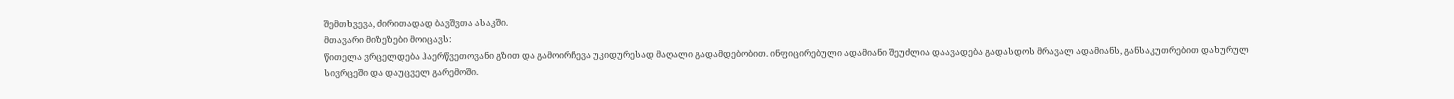შემთხვევა, ძირითადად ბავშვთა ასაკში.
მთავარი მიზეზები მოიცავს:
წითელა ვრცელდება ჰაერწვეთოვანი გზით და გამოირჩევა უკიდურესად მაღალი გადამდებობით. ინფიცირებული ადამიანი შეუძლია დაავადება გადასდოს მრავალ ადამიანს, განსაკუთრებით დახურულ სივრცეში და დაუცველ გარემოში.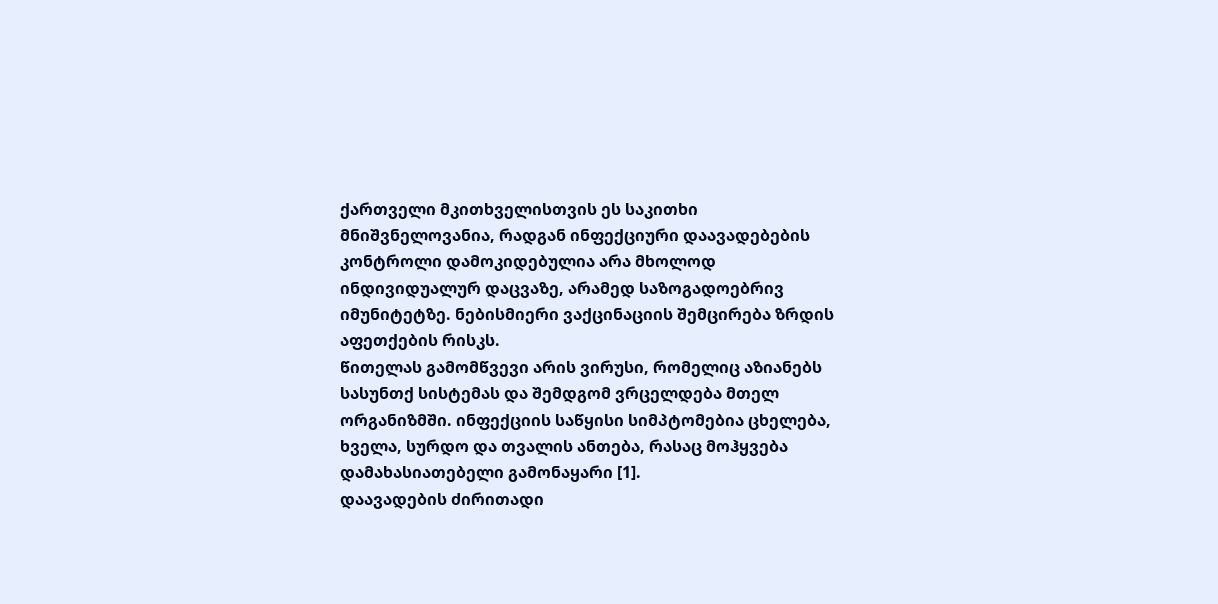ქართველი მკითხველისთვის ეს საკითხი მნიშვნელოვანია, რადგან ინფექციური დაავადებების კონტროლი დამოკიდებულია არა მხოლოდ ინდივიდუალურ დაცვაზე, არამედ საზოგადოებრივ იმუნიტეტზე. ნებისმიერი ვაქცინაციის შემცირება ზრდის აფეთქების რისკს.
წითელას გამომწვევი არის ვირუსი, რომელიც აზიანებს სასუნთქ სისტემას და შემდგომ ვრცელდება მთელ ორგანიზმში. ინფექციის საწყისი სიმპტომებია ცხელება, ხველა, სურდო და თვალის ანთება, რასაც მოჰყვება დამახასიათებელი გამონაყარი [1].
დაავადების ძირითადი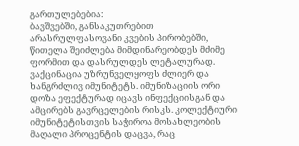გართულებებია:
ბავშვებში, განსაკუთრებით არასრულფასოვანი კვების პირობებში, წითელა შეიძლება მიმდინარეობდეს მძიმე ფორმით და დასრულდეს ლეტალურად.
ვაქცინაცია უზრუნველყოფს ძლიერ და ხანგრძლივ იმუნიტეტს. იმუნიზაციის ორი დოზა ეფექტურად იცავს ინფექციისგან და ამცირებს გავრცელების რისკს. კოლექტიური იმუნიტეტისთვის საჭიროა მოსახლეობის მაღალი პროცენტის დაცვა, რაც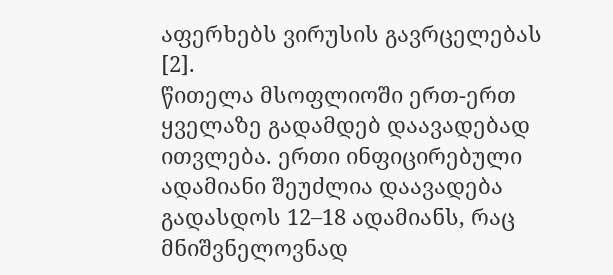აფერხებს ვირუსის გავრცელებას [2].
წითელა მსოფლიოში ერთ-ერთ ყველაზე გადამდებ დაავადებად ითვლება. ერთი ინფიცირებული ადამიანი შეუძლია დაავადება გადასდოს 12–18 ადამიანს, რაც მნიშვნელოვნად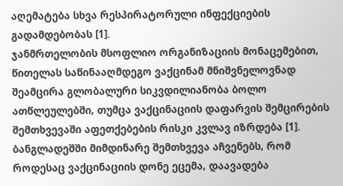აღემატება სხვა რესპირატორული ინფექციების გადამდებობას [1].
ჯანმრთელობის მსოფლიო ორგანიზაციის მონაცემებით, წითელას საწინააღმდეგო ვაქცინამ მნიშვნელოვნად შეამცირა გლობალური სიკვდილიანობა ბოლო ათწლეულებში, თუმცა ვაქცინაციის დაფარვის შემცირების შემთხვევაში აფეთქებების რისკი კვლავ იზრდება [1].
ბანგლადეშში მიმდინარე შემთხვევა აჩვენებს, რომ როდესაც ვაქცინაციის დონე ეცემა, დაავადება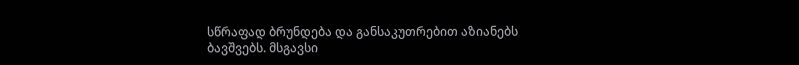სწრაფად ბრუნდება და განსაკუთრებით აზიანებს ბავშვებს. მსგავსი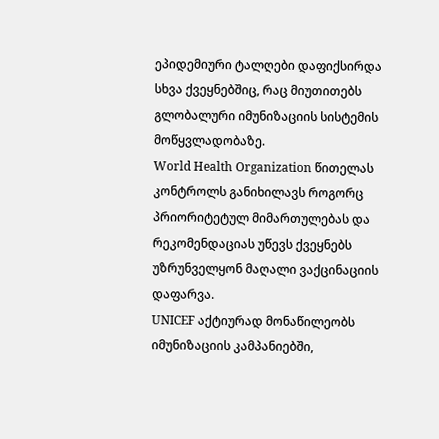ეპიდემიური ტალღები დაფიქსირდა სხვა ქვეყნებშიც, რაც მიუთითებს გლობალური იმუნიზაციის სისტემის მოწყვლადობაზე.
World Health Organization წითელას კონტროლს განიხილავს როგორც პრიორიტეტულ მიმართულებას და რეკომენდაციას უწევს ქვეყნებს უზრუნველყონ მაღალი ვაქცინაციის დაფარვა.
UNICEF აქტიურად მონაწილეობს იმუნიზაციის კამპანიებში,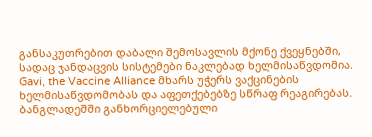განსაკუთრებით დაბალი შემოსავლის მქონე ქვეყნებში, სადაც ჯანდაცვის სისტემები ნაკლებად ხელმისაწვდომია.
Gavi, the Vaccine Alliance მხარს უჭერს ვაქცინების ხელმისაწვდომობას და აფეთქებებზე სწრაფ რეაგირებას.
ბანგლადეშში განხორციელებული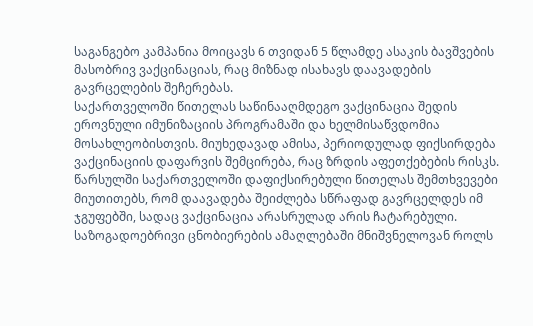საგანგებო კამპანია მოიცავს 6 თვიდან 5 წლამდე ასაკის ბავშვების მასობრივ ვაქცინაციას, რაც მიზნად ისახავს დაავადების გავრცელების შეჩერებას.
საქართველოში წითელას საწინააღმდეგო ვაქცინაცია შედის ეროვნული იმუნიზაციის პროგრამაში და ხელმისაწვდომია მოსახლეობისთვის. მიუხედავად ამისა, პერიოდულად ფიქსირდება ვაქცინაციის დაფარვის შემცირება, რაც ზრდის აფეთქებების რისკს.
წარსულში საქართველოში დაფიქსირებული წითელას შემთხვევები მიუთითებს, რომ დაავადება შეიძლება სწრაფად გავრცელდეს იმ ჯგუფებში, სადაც ვაქცინაცია არასრულად არის ჩატარებული.
საზოგადოებრივი ცნობიერების ამაღლებაში მნიშვნელოვან როლს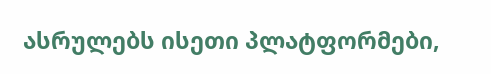ასრულებს ისეთი პლატფორმები,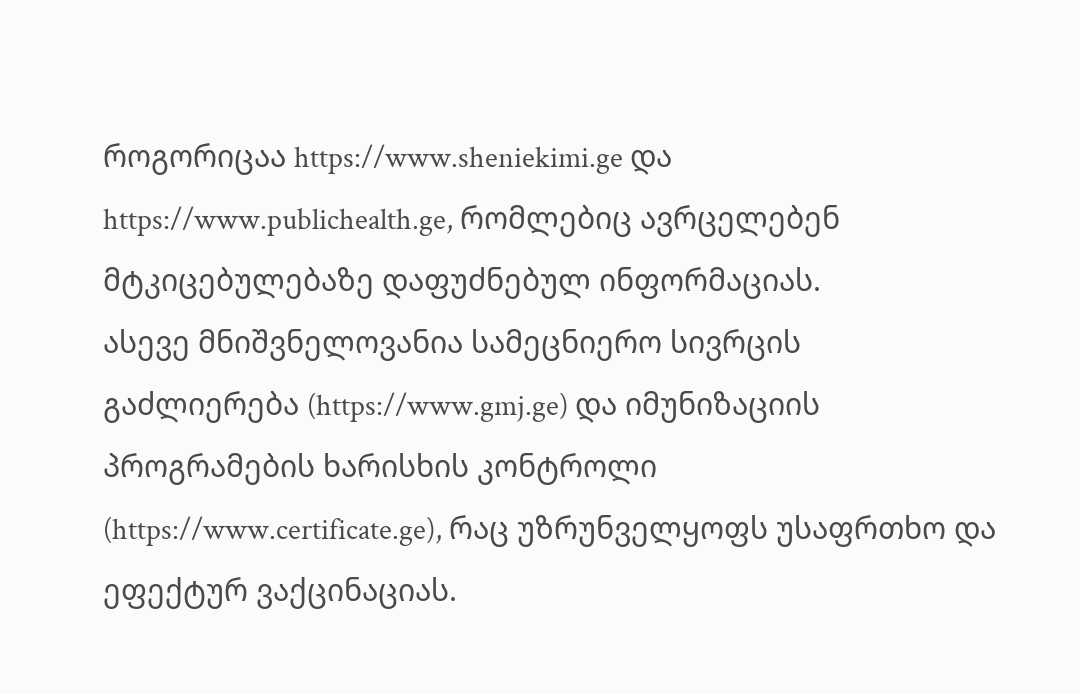როგორიცაა https://www.sheniekimi.ge და https://www.publichealth.ge, რომლებიც ავრცელებენ მტკიცებულებაზე დაფუძნებულ ინფორმაციას.
ასევე მნიშვნელოვანია სამეცნიერო სივრცის გაძლიერება (https://www.gmj.ge) და იმუნიზაციის პროგრამების ხარისხის კონტროლი (https://www.certificate.ge), რაც უზრუნველყოფს უსაფრთხო და ეფექტურ ვაქცინაციას.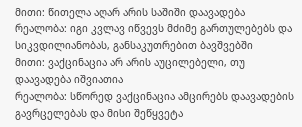მითი: წითელა აღარ არის საშიში დაავადება
რეალობა: იგი კვლავ იწვევს მძიმე გართულებებს და სიკვდილიანობას, განსაკუთრებით ბავშვებში
მითი: ვაქცინაცია არ არის აუცილებელი, თუ დაავადება იშვიათია
რეალობა: სწორედ ვაქცინაცია ამცირებს დაავადების გავრცელებას და მისი შეწყვეტა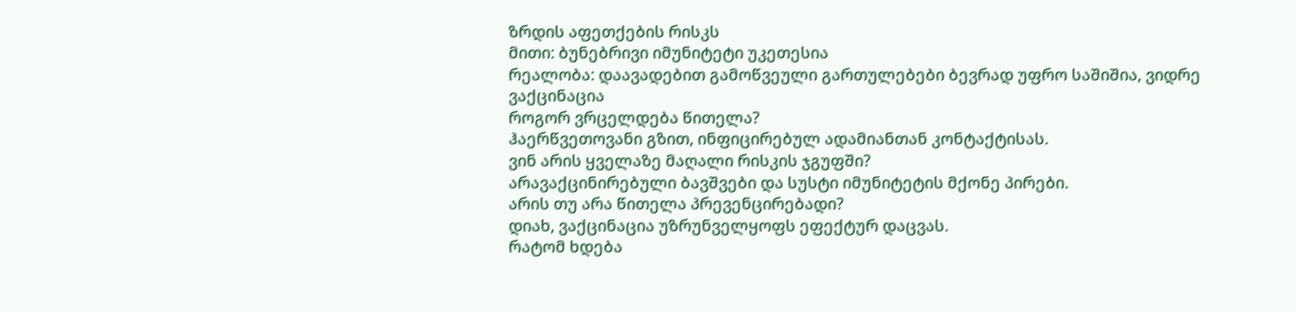ზრდის აფეთქების რისკს
მითი: ბუნებრივი იმუნიტეტი უკეთესია
რეალობა: დაავადებით გამოწვეული გართულებები ბევრად უფრო საშიშია, ვიდრე ვაქცინაცია
როგორ ვრცელდება წითელა?
ჰაერწვეთოვანი გზით, ინფიცირებულ ადამიანთან კონტაქტისას.
ვინ არის ყველაზე მაღალი რისკის ჯგუფში?
არავაქცინირებული ბავშვები და სუსტი იმუნიტეტის მქონე პირები.
არის თუ არა წითელა პრევენცირებადი?
დიახ, ვაქცინაცია უზრუნველყოფს ეფექტურ დაცვას.
რატომ ხდება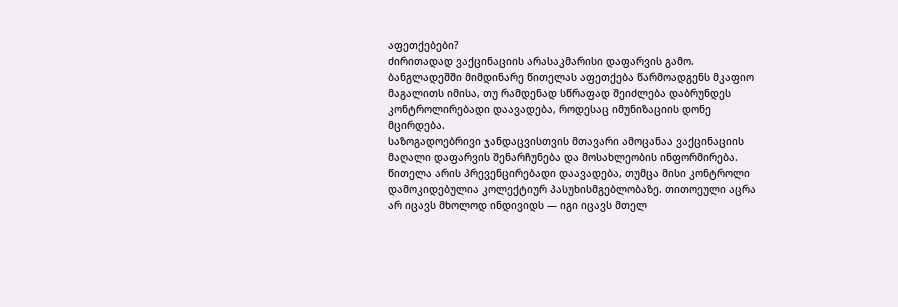აფეთქებები?
ძირითადად ვაქცინაციის არასაკმარისი დაფარვის გამო.
ბანგლადეშში მიმდინარე წითელას აფეთქება წარმოადგენს მკაფიო მაგალითს იმისა, თუ რამდენად სწრაფად შეიძლება დაბრუნდეს კონტროლირებადი დაავადება, როდესაც იმუნიზაციის დონე მცირდება.
საზოგადოებრივი ჯანდაცვისთვის მთავარი ამოცანაა ვაქცინაციის მაღალი დაფარვის შენარჩუნება და მოსახლეობის ინფორმირება.
წითელა არის პრევენცირებადი დაავადება, თუმცა მისი კონტროლი დამოკიდებულია კოლექტიურ პასუხისმგებლობაზე. თითოეული აცრა არ იცავს მხოლოდ ინდივიდს — იგი იცავს მთელ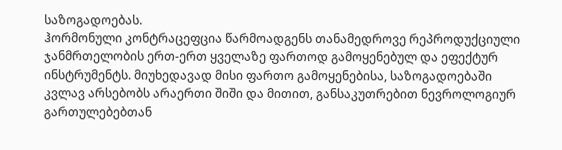საზოგადოებას.
ჰორმონული კონტრაცეფცია წარმოადგენს თანამედროვე რეპროდუქციული ჯანმრთელობის ერთ-ერთ ყველაზე ფართოდ გამოყენებულ და ეფექტურ ინსტრუმენტს. მიუხედავად მისი ფართო გამოყენებისა, საზოგადოებაში კვლავ არსებობს არაერთი შიში და მითით, განსაკუთრებით ნევროლოგიურ გართულებებთან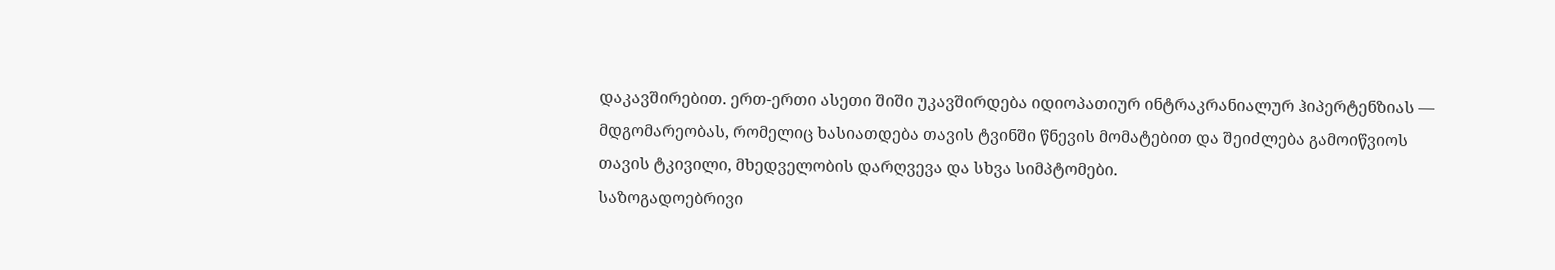დაკავშირებით. ერთ-ერთი ასეთი შიში უკავშირდება იდიოპათიურ ინტრაკრანიალურ ჰიპერტენზიას — მდგომარეობას, რომელიც ხასიათდება თავის ტვინში წნევის მომატებით და შეიძლება გამოიწვიოს თავის ტკივილი, მხედველობის დარღვევა და სხვა სიმპტომები.
საზოგადოებრივი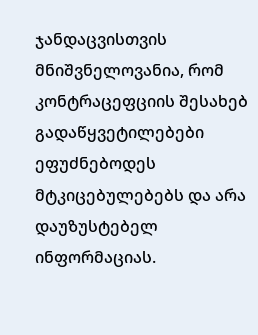ჯანდაცვისთვის მნიშვნელოვანია, რომ კონტრაცეფციის შესახებ გადაწყვეტილებები ეფუძნებოდეს მტკიცებულებებს და არა დაუზუსტებელ ინფორმაციას.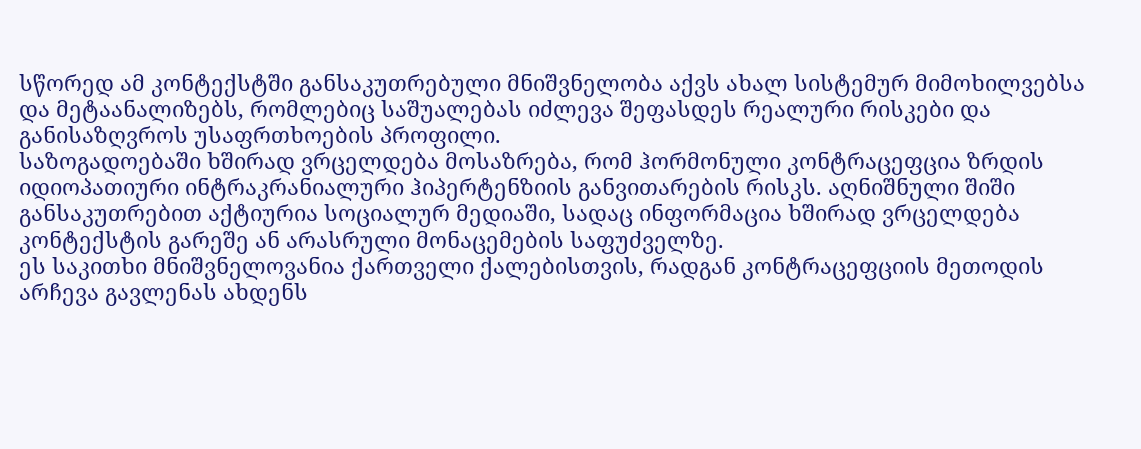სწორედ ამ კონტექსტში განსაკუთრებული მნიშვნელობა აქვს ახალ სისტემურ მიმოხილვებსა და მეტაანალიზებს, რომლებიც საშუალებას იძლევა შეფასდეს რეალური რისკები და განისაზღვროს უსაფრთხოების პროფილი.
საზოგადოებაში ხშირად ვრცელდება მოსაზრება, რომ ჰორმონული კონტრაცეფცია ზრდის იდიოპათიური ინტრაკრანიალური ჰიპერტენზიის განვითარების რისკს. აღნიშნული შიში განსაკუთრებით აქტიურია სოციალურ მედიაში, სადაც ინფორმაცია ხშირად ვრცელდება კონტექსტის გარეშე ან არასრული მონაცემების საფუძველზე.
ეს საკითხი მნიშვნელოვანია ქართველი ქალებისთვის, რადგან კონტრაცეფციის მეთოდის არჩევა გავლენას ახდენს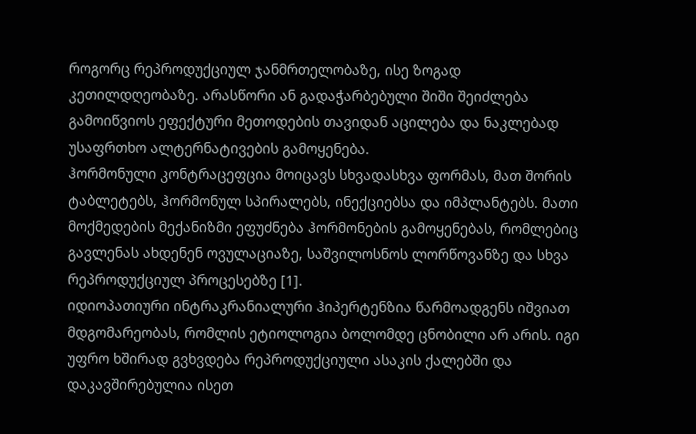როგორც რეპროდუქციულ ჯანმრთელობაზე, ისე ზოგად კეთილდღეობაზე. არასწორი ან გადაჭარბებული შიში შეიძლება გამოიწვიოს ეფექტური მეთოდების თავიდან აცილება და ნაკლებად უსაფრთხო ალტერნატივების გამოყენება.
ჰორმონული კონტრაცეფცია მოიცავს სხვადასხვა ფორმას, მათ შორის ტაბლეტებს, ჰორმონულ სპირალებს, ინექციებსა და იმპლანტებს. მათი მოქმედების მექანიზმი ეფუძნება ჰორმონების გამოყენებას, რომლებიც გავლენას ახდენენ ოვულაციაზე, საშვილოსნოს ლორწოვანზე და სხვა რეპროდუქციულ პროცესებზე [1].
იდიოპათიური ინტრაკრანიალური ჰიპერტენზია წარმოადგენს იშვიათ მდგომარეობას, რომლის ეტიოლოგია ბოლომდე ცნობილი არ არის. იგი უფრო ხშირად გვხვდება რეპროდუქციული ასაკის ქალებში და დაკავშირებულია ისეთ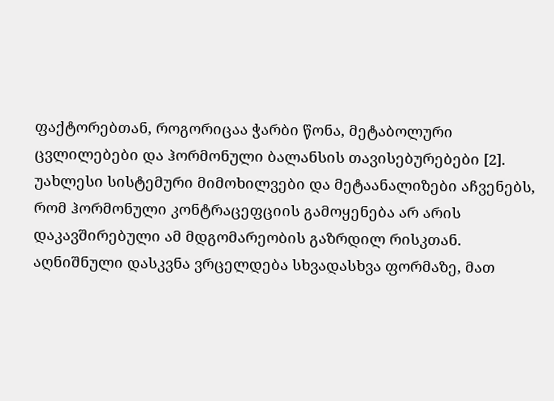ფაქტორებთან, როგორიცაა ჭარბი წონა, მეტაბოლური ცვლილებები და ჰორმონული ბალანსის თავისებურებები [2].
უახლესი სისტემური მიმოხილვები და მეტაანალიზები აჩვენებს, რომ ჰორმონული კონტრაცეფციის გამოყენება არ არის დაკავშირებული ამ მდგომარეობის გაზრდილ რისკთან. აღნიშნული დასკვნა ვრცელდება სხვადასხვა ფორმაზე, მათ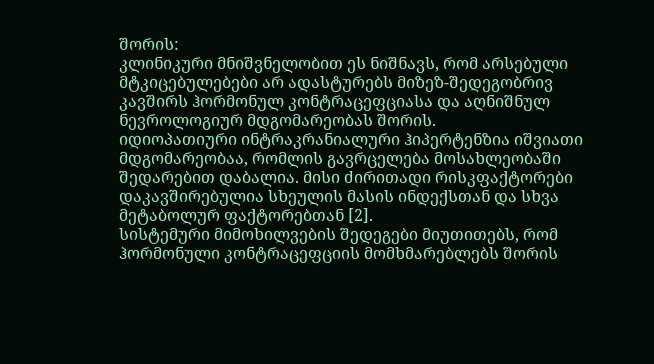შორის:
კლინიკური მნიშვნელობით ეს ნიშნავს, რომ არსებული მტკიცებულებები არ ადასტურებს მიზეზ-შედეგობრივ კავშირს ჰორმონულ კონტრაცეფციასა და აღნიშნულ ნევროლოგიურ მდგომარეობას შორის.
იდიოპათიური ინტრაკრანიალური ჰიპერტენზია იშვიათი მდგომარეობაა, რომლის გავრცელება მოსახლეობაში შედარებით დაბალია. მისი ძირითადი რისკფაქტორები დაკავშირებულია სხეულის მასის ინდექსთან და სხვა მეტაბოლურ ფაქტორებთან [2].
სისტემური მიმოხილვების შედეგები მიუთითებს, რომ ჰორმონული კონტრაცეფციის მომხმარებლებს შორის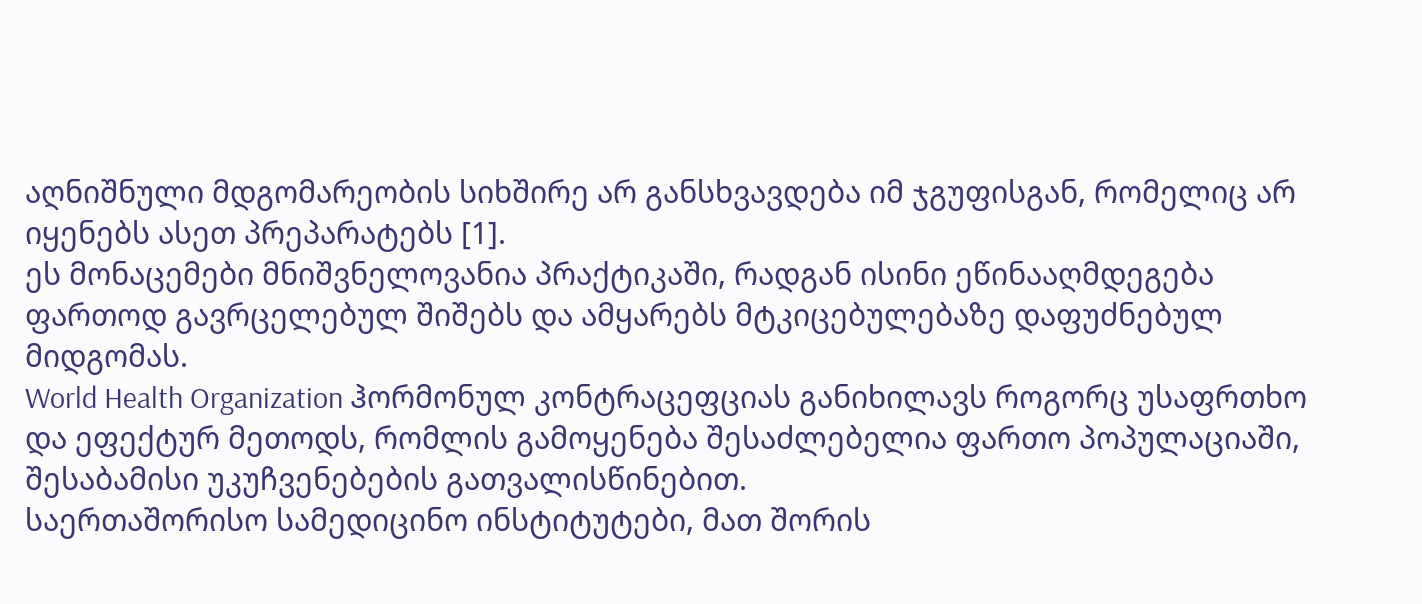აღნიშნული მდგომარეობის სიხშირე არ განსხვავდება იმ ჯგუფისგან, რომელიც არ იყენებს ასეთ პრეპარატებს [1].
ეს მონაცემები მნიშვნელოვანია პრაქტიკაში, რადგან ისინი ეწინააღმდეგება ფართოდ გავრცელებულ შიშებს და ამყარებს მტკიცებულებაზე დაფუძნებულ მიდგომას.
World Health Organization ჰორმონულ კონტრაცეფციას განიხილავს როგორც უსაფრთხო და ეფექტურ მეთოდს, რომლის გამოყენება შესაძლებელია ფართო პოპულაციაში, შესაბამისი უკუჩვენებების გათვალისწინებით.
საერთაშორისო სამედიცინო ინსტიტუტები, მათ შორის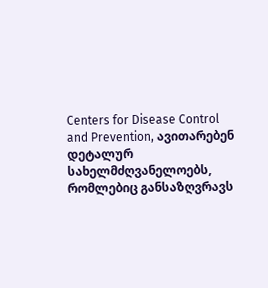Centers for Disease Control and Prevention, ავითარებენ დეტალურ სახელმძღვანელოებს, რომლებიც განსაზღვრავს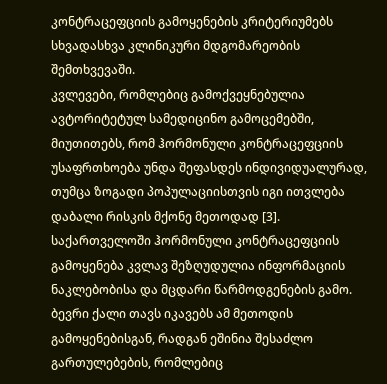კონტრაცეფციის გამოყენების კრიტერიუმებს სხვადასხვა კლინიკური მდგომარეობის შემთხვევაში.
კვლევები, რომლებიც გამოქვეყნებულია ავტორიტეტულ სამედიცინო გამოცემებში, მიუთითებს, რომ ჰორმონული კონტრაცეფციის უსაფრთხოება უნდა შეფასდეს ინდივიდუალურად, თუმცა ზოგადი პოპულაციისთვის იგი ითვლება დაბალი რისკის მქონე მეთოდად [3].
საქართველოში ჰორმონული კონტრაცეფციის გამოყენება კვლავ შეზღუდულია ინფორმაციის ნაკლებობისა და მცდარი წარმოდგენების გამო. ბევრი ქალი თავს იკავებს ამ მეთოდის გამოყენებისგან, რადგან ეშინია შესაძლო გართულებების, რომლებიც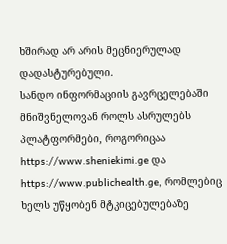ხშირად არ არის მეცნიერულად დადასტურებული.
სანდო ინფორმაციის გავრცელებაში მნიშვნელოვან როლს ასრულებს პლატფორმები, როგორიცაა https://www.sheniekimi.ge და https://www.publichealth.ge, რომლებიც ხელს უწყობენ მტკიცებულებაზე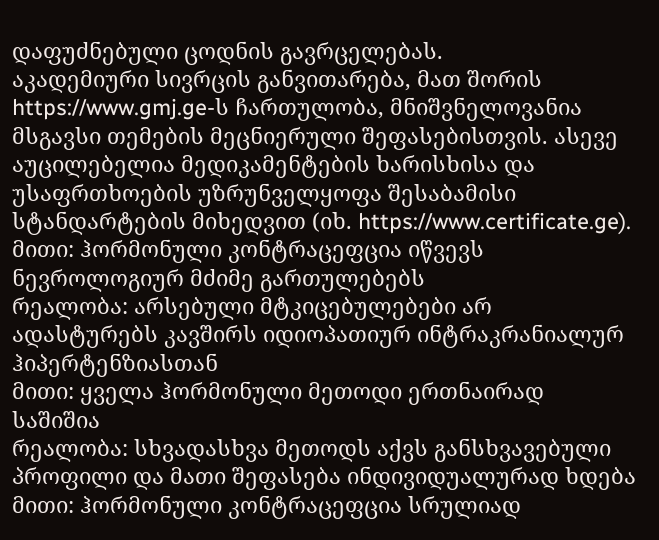დაფუძნებული ცოდნის გავრცელებას.
აკადემიური სივრცის განვითარება, მათ შორის https://www.gmj.ge-ს ჩართულობა, მნიშვნელოვანია მსგავსი თემების მეცნიერული შეფასებისთვის. ასევე აუცილებელია მედიკამენტების ხარისხისა და უსაფრთხოების უზრუნველყოფა შესაბამისი სტანდარტების მიხედვით (იხ. https://www.certificate.ge).
მითი: ჰორმონული კონტრაცეფცია იწვევს ნევროლოგიურ მძიმე გართულებებს
რეალობა: არსებული მტკიცებულებები არ ადასტურებს კავშირს იდიოპათიურ ინტრაკრანიალურ ჰიპერტენზიასთან
მითი: ყველა ჰორმონული მეთოდი ერთნაირად საშიშია
რეალობა: სხვადასხვა მეთოდს აქვს განსხვავებული პროფილი და მათი შეფასება ინდივიდუალურად ხდება
მითი: ჰორმონული კონტრაცეფცია სრულიად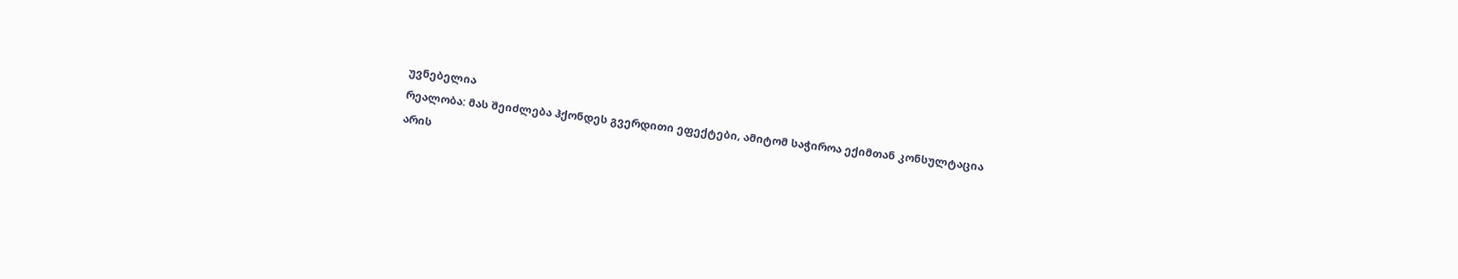უვნებელია
რეალობა: მას შეიძლება ჰქონდეს გვერდითი ეფექტები, ამიტომ საჭიროა ექიმთან კონსულტაცია
არის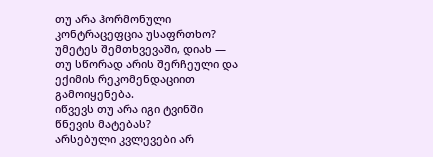თუ არა ჰორმონული კონტრაცეფცია უსაფრთხო?
უმეტეს შემთხვევაში, დიახ — თუ სწორად არის შერჩეული და ექიმის რეკომენდაციით გამოიყენება.
იწვევს თუ არა იგი ტვინში წნევის მატებას?
არსებული კვლევები არ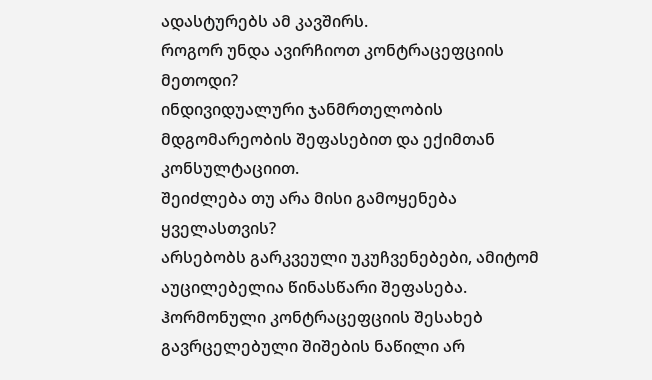ადასტურებს ამ კავშირს.
როგორ უნდა ავირჩიოთ კონტრაცეფციის მეთოდი?
ინდივიდუალური ჯანმრთელობის მდგომარეობის შეფასებით და ექიმთან კონსულტაციით.
შეიძლება თუ არა მისი გამოყენება ყველასთვის?
არსებობს გარკვეული უკუჩვენებები, ამიტომ აუცილებელია წინასწარი შეფასება.
ჰორმონული კონტრაცეფციის შესახებ გავრცელებული შიშების ნაწილი არ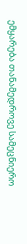ემყარება თანამედროვე სამეცნიერო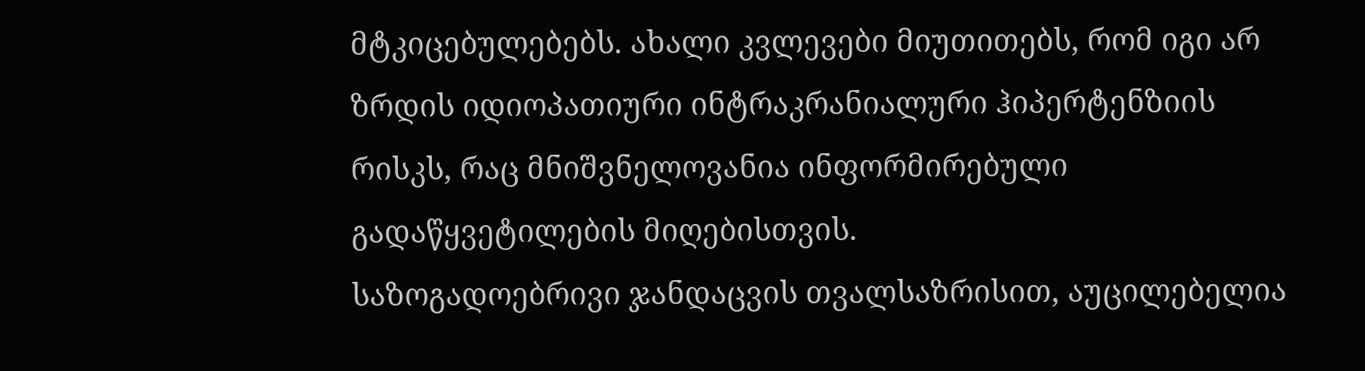მტკიცებულებებს. ახალი კვლევები მიუთითებს, რომ იგი არ ზრდის იდიოპათიური ინტრაკრანიალური ჰიპერტენზიის რისკს, რაც მნიშვნელოვანია ინფორმირებული გადაწყვეტილების მიღებისთვის.
საზოგადოებრივი ჯანდაცვის თვალსაზრისით, აუცილებელია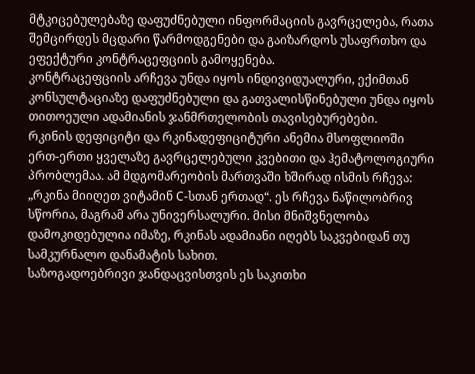მტკიცებულებაზე დაფუძნებული ინფორმაციის გავრცელება, რათა შემცირდეს მცდარი წარმოდგენები და გაიზარდოს უსაფრთხო და ეფექტური კონტრაცეფციის გამოყენება.
კონტრაცეფციის არჩევა უნდა იყოს ინდივიდუალური, ექიმთან კონსულტაციაზე დაფუძნებული და გათვალისწინებული უნდა იყოს თითოეული ადამიანის ჯანმრთელობის თავისებურებები.
რკინის დეფიციტი და რკინადეფიციტური ანემია მსოფლიოში ერთ-ერთი ყველაზე გავრცელებული კვებითი და ჰემატოლოგიური პრობლემაა. ამ მდგომარეობის მართვაში ხშირად ისმის რჩევა: „რკინა მიიღეთ ვიტამინ C-სთან ერთად“. ეს რჩევა ნაწილობრივ სწორია, მაგრამ არა უნივერსალური. მისი მნიშვნელობა დამოკიდებულია იმაზე, რკინას ადამიანი იღებს საკვებიდან თუ სამკურნალო დანამატის სახით.
საზოგადოებრივი ჯანდაცვისთვის ეს საკითხი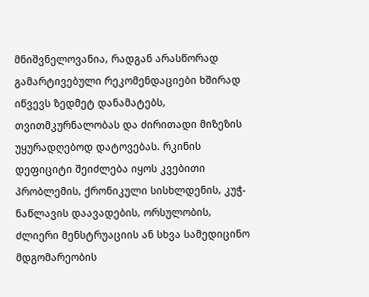მნიშვნელოვანია, რადგან არასწორად გამარტივებული რეკომენდაციები ხშირად იწვევს ზედმეტ დანამატებს, თვითმკურნალობას და ძირითადი მიზეზის უყურადღებოდ დატოვებას. რკინის დეფიციტი შეიძლება იყოს კვებითი პრობლემის, ქრონიკული სისხლდენის, კუჭ-ნაწლავის დაავადების, ორსულობის, ძლიერი მენსტრუაციის ან სხვა სამედიცინო მდგომარეობის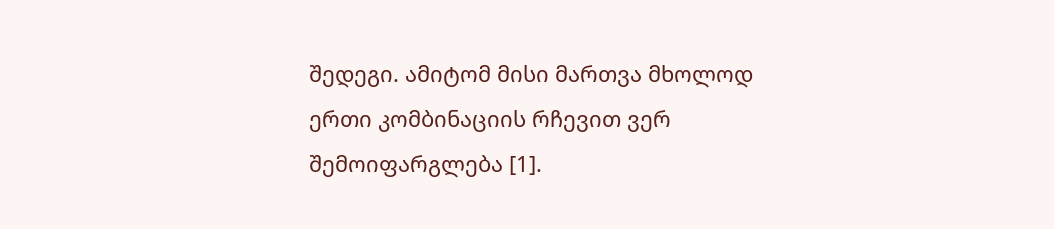შედეგი. ამიტომ მისი მართვა მხოლოდ ერთი კომბინაციის რჩევით ვერ შემოიფარგლება [1].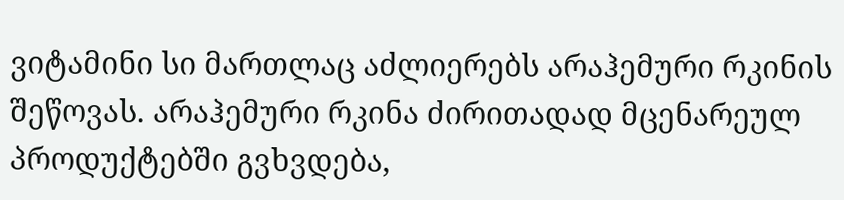ვიტამინი სი მართლაც აძლიერებს არაჰემური რკინის შეწოვას. არაჰემური რკინა ძირითადად მცენარეულ პროდუქტებში გვხვდება,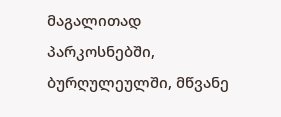მაგალითად პარკოსნებში, ბურღულეულში, მწვანე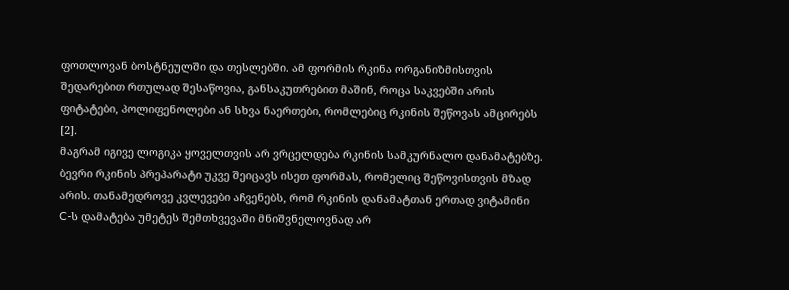ფოთლოვან ბოსტნეულში და თესლებში. ამ ფორმის რკინა ორგანიზმისთვის შედარებით რთულად შესაწოვია, განსაკუთრებით მაშინ, როცა საკვებში არის ფიტატები, პოლიფენოლები ან სხვა ნაერთები, რომლებიც რკინის შეწოვას ამცირებს [2].
მაგრამ იგივე ლოგიკა ყოველთვის არ ვრცელდება რკინის სამკურნალო დანამატებზე. ბევრი რკინის პრეპარატი უკვე შეიცავს ისეთ ფორმას, რომელიც შეწოვისთვის მზად არის. თანამედროვე კვლევები აჩვენებს, რომ რკინის დანამატთან ერთად ვიტამინი C-ს დამატება უმეტეს შემთხვევაში მნიშვნელოვნად არ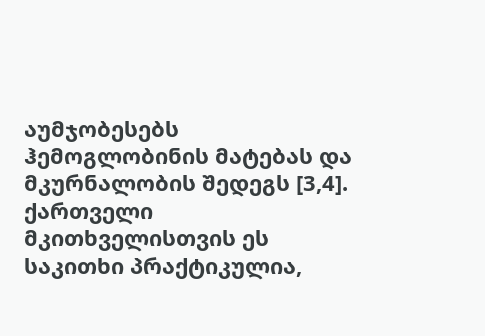აუმჯობესებს ჰემოგლობინის მატებას და მკურნალობის შედეგს [3,4].
ქართველი მკითხველისთვის ეს საკითხი პრაქტიკულია,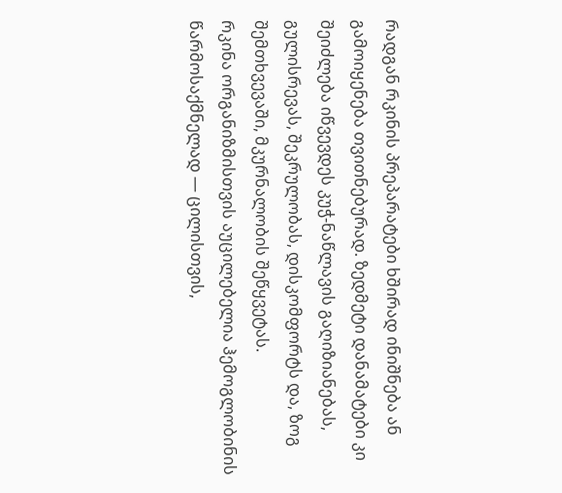რადგან რკინის პრეპარატები ხშირად ინიშნება ან გამოიყენება თვითნებურად. ზედმეტი დანამატები კი შეიძლება იწვევდეს კუჭ-ნაწლავის გაღიზიანებას, გულისრევას, შეკრულობას, დისკომფორტს და, ზოგ შემთხვევაში, მკურნალობის შეწყვეტას.
რკინა ორგანიზმისთვის აუცილებელია ჰემოგლობინის წარმოსაქმნელად — ცილისთვის,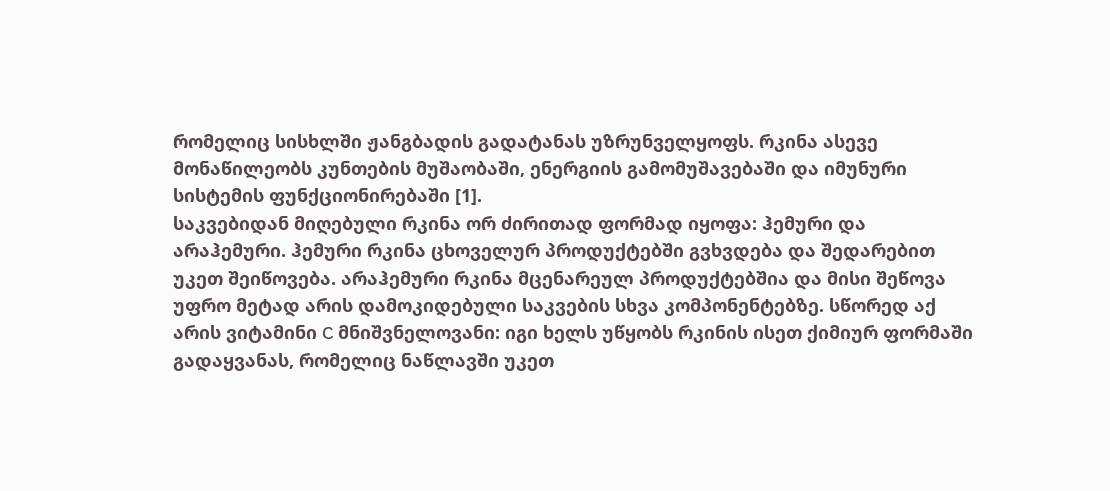რომელიც სისხლში ჟანგბადის გადატანას უზრუნველყოფს. რკინა ასევე მონაწილეობს კუნთების მუშაობაში, ენერგიის გამომუშავებაში და იმუნური სისტემის ფუნქციონირებაში [1].
საკვებიდან მიღებული რკინა ორ ძირითად ფორმად იყოფა: ჰემური და არაჰემური. ჰემური რკინა ცხოველურ პროდუქტებში გვხვდება და შედარებით უკეთ შეიწოვება. არაჰემური რკინა მცენარეულ პროდუქტებშია და მისი შეწოვა უფრო მეტად არის დამოკიდებული საკვების სხვა კომპონენტებზე. სწორედ აქ არის ვიტამინი C მნიშვნელოვანი: იგი ხელს უწყობს რკინის ისეთ ქიმიურ ფორმაში გადაყვანას, რომელიც ნაწლავში უკეთ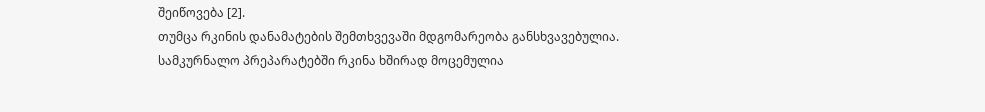შეიწოვება [2].
თუმცა რკინის დანამატების შემთხვევაში მდგომარეობა განსხვავებულია. სამკურნალო პრეპარატებში რკინა ხშირად მოცემულია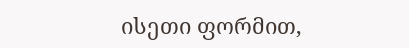ისეთი ფორმით,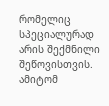რომელიც სპეციალურად არის შექმნილი შეწოვისთვის. ამიტომ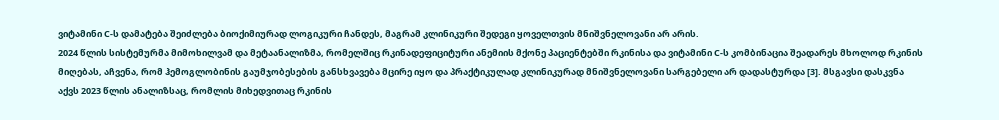ვიტამინი C-ს დამატება შეიძლება ბიოქიმიურად ლოგიკური ჩანდეს, მაგრამ კლინიკური შედეგი ყოველთვის მნიშვნელოვანი არ არის.
2024 წლის სისტემურმა მიმოხილვამ და მეტაანალიზმა, რომელშიც რკინადეფიციტური ანემიის მქონე პაციენტებში რკინისა და ვიტამინი C-ს კომბინაცია შეადარეს მხოლოდ რკინის მიღებას, აჩვენა, რომ ჰემოგლობინის გაუმჯობესების განსხვავება მცირე იყო და პრაქტიკულად კლინიკურად მნიშვნელოვანი სარგებელი არ დადასტურდა [3]. მსგავსი დასკვნა აქვს 2023 წლის ანალიზსაც, რომლის მიხედვითაც რკინის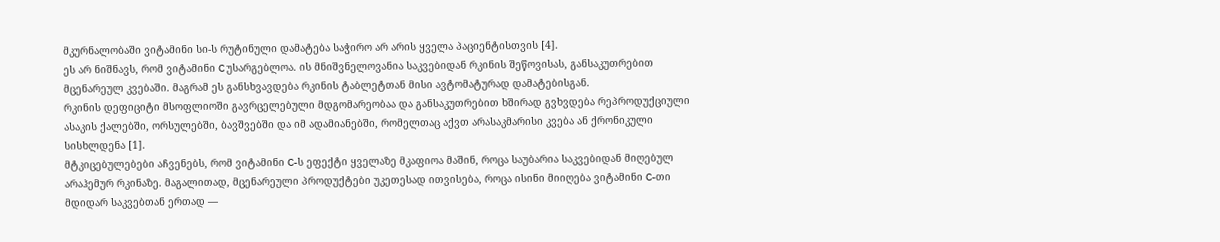მკურნალობაში ვიტამინი სი-ს რუტინული დამატება საჭირო არ არის ყველა პაციენტისთვის [4].
ეს არ ნიშნავს, რომ ვიტამინი C უსარგებლოა. ის მნიშვნელოვანია საკვებიდან რკინის შეწოვისას, განსაკუთრებით მცენარეულ კვებაში. მაგრამ ეს განსხვავდება რკინის ტაბლეტთან მისი ავტომატურად დამატებისგან.
რკინის დეფიციტი მსოფლიოში გავრცელებული მდგომარეობაა და განსაკუთრებით ხშირად გვხვდება რეპროდუქციული ასაკის ქალებში, ორსულებში, ბავშვებში და იმ ადამიანებში, რომელთაც აქვთ არასაკმარისი კვება ან ქრონიკული სისხლდენა [1].
მტკიცებულებები აჩვენებს, რომ ვიტამინი C-ს ეფექტი ყველაზე მკაფიოა მაშინ, როცა საუბარია საკვებიდან მიღებულ არაჰემურ რკინაზე. მაგალითად, მცენარეული პროდუქტები უკეთესად ითვისება, როცა ისინი მიიღება ვიტამინი C-თი მდიდარ საკვებთან ერთად —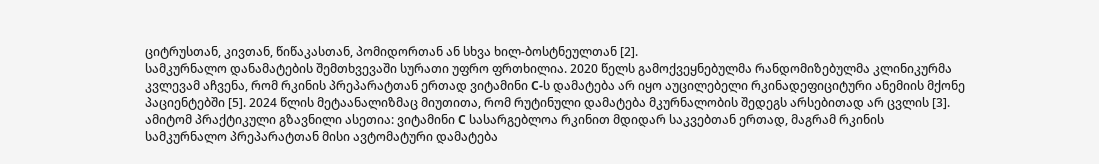ციტრუსთან, კივთან, წიწაკასთან, პომიდორთან ან სხვა ხილ-ბოსტნეულთან [2].
სამკურნალო დანამატების შემთხვევაში სურათი უფრო ფრთხილია. 2020 წელს გამოქვეყნებულმა რანდომიზებულმა კლინიკურმა კვლევამ აჩვენა, რომ რკინის პრეპარატთან ერთად ვიტამინი C-ს დამატება არ იყო აუცილებელი რკინადეფიციტური ანემიის მქონე პაციენტებში [5]. 2024 წლის მეტაანალიზმაც მიუთითა, რომ რუტინული დამატება მკურნალობის შედეგს არსებითად არ ცვლის [3].
ამიტომ პრაქტიკული გზავნილი ასეთია: ვიტამინი C სასარგებლოა რკინით მდიდარ საკვებთან ერთად, მაგრამ რკინის სამკურნალო პრეპარატთან მისი ავტომატური დამატება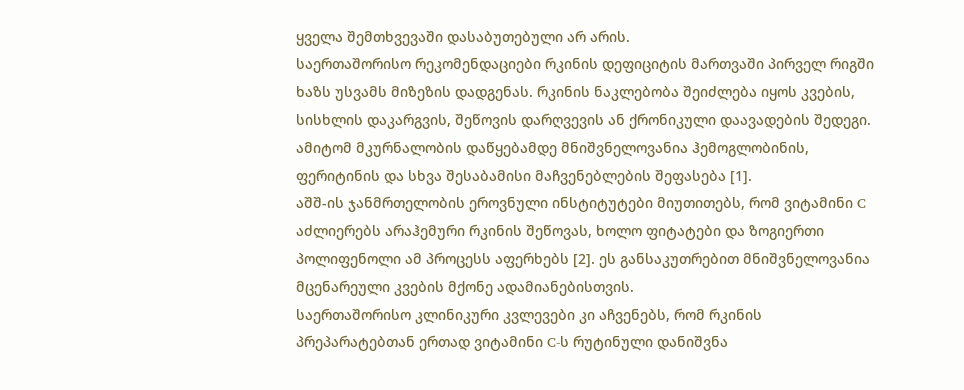ყველა შემთხვევაში დასაბუთებული არ არის.
საერთაშორისო რეკომენდაციები რკინის დეფიციტის მართვაში პირველ რიგში ხაზს უსვამს მიზეზის დადგენას. რკინის ნაკლებობა შეიძლება იყოს კვების, სისხლის დაკარგვის, შეწოვის დარღვევის ან ქრონიკული დაავადების შედეგი. ამიტომ მკურნალობის დაწყებამდე მნიშვნელოვანია ჰემოგლობინის, ფერიტინის და სხვა შესაბამისი მაჩვენებლების შეფასება [1].
აშშ-ის ჯანმრთელობის ეროვნული ინსტიტუტები მიუთითებს, რომ ვიტამინი C აძლიერებს არაჰემური რკინის შეწოვას, ხოლო ფიტატები და ზოგიერთი პოლიფენოლი ამ პროცესს აფერხებს [2]. ეს განსაკუთრებით მნიშვნელოვანია მცენარეული კვების მქონე ადამიანებისთვის.
საერთაშორისო კლინიკური კვლევები კი აჩვენებს, რომ რკინის პრეპარატებთან ერთად ვიტამინი C-ს რუტინული დანიშვნა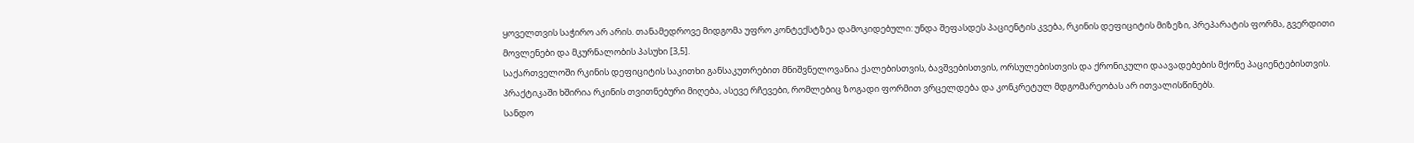ყოველთვის საჭირო არ არის. თანამედროვე მიდგომა უფრო კონტექსტზეა დამოკიდებული: უნდა შეფასდეს პაციენტის კვება, რკინის დეფიციტის მიზეზი, პრეპარატის ფორმა, გვერდითი მოვლენები და მკურნალობის პასუხი [3,5].
საქართველოში რკინის დეფიციტის საკითხი განსაკუთრებით მნიშვნელოვანია ქალებისთვის, ბავშვებისთვის, ორსულებისთვის და ქრონიკული დაავადებების მქონე პაციენტებისთვის. პრაქტიკაში ხშირია რკინის თვითნებური მიღება, ასევე რჩევები, რომლებიც ზოგადი ფორმით ვრცელდება და კონკრეტულ მდგომარეობას არ ითვალისწინებს.
სანდო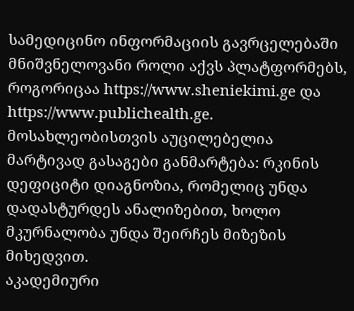სამედიცინო ინფორმაციის გავრცელებაში მნიშვნელოვანი როლი აქვს პლატფორმებს, როგორიცაა https://www.sheniekimi.ge და https://www.publichealth.ge. მოსახლეობისთვის აუცილებელია მარტივად გასაგები განმარტება: რკინის დეფიციტი დიაგნოზია, რომელიც უნდა დადასტურდეს ანალიზებით, ხოლო მკურნალობა უნდა შეირჩეს მიზეზის მიხედვით.
აკადემიური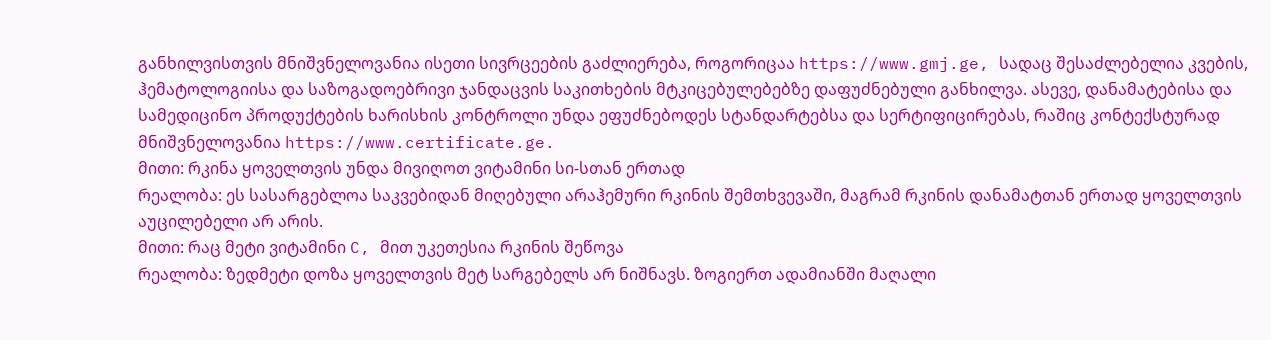განხილვისთვის მნიშვნელოვანია ისეთი სივრცეების გაძლიერება, როგორიცაა https://www.gmj.ge, სადაც შესაძლებელია კვების, ჰემატოლოგიისა და საზოგადოებრივი ჯანდაცვის საკითხების მტკიცებულებებზე დაფუძნებული განხილვა. ასევე, დანამატებისა და სამედიცინო პროდუქტების ხარისხის კონტროლი უნდა ეფუძნებოდეს სტანდარტებსა და სერტიფიცირებას, რაშიც კონტექსტურად მნიშვნელოვანია https://www.certificate.ge.
მითი: რკინა ყოველთვის უნდა მივიღოთ ვიტამინი სი-სთან ერთად
რეალობა: ეს სასარგებლოა საკვებიდან მიღებული არაჰემური რკინის შემთხვევაში, მაგრამ რკინის დანამატთან ერთად ყოველთვის აუცილებელი არ არის.
მითი: რაც მეტი ვიტამინი C, მით უკეთესია რკინის შეწოვა
რეალობა: ზედმეტი დოზა ყოველთვის მეტ სარგებელს არ ნიშნავს. ზოგიერთ ადამიანში მაღალი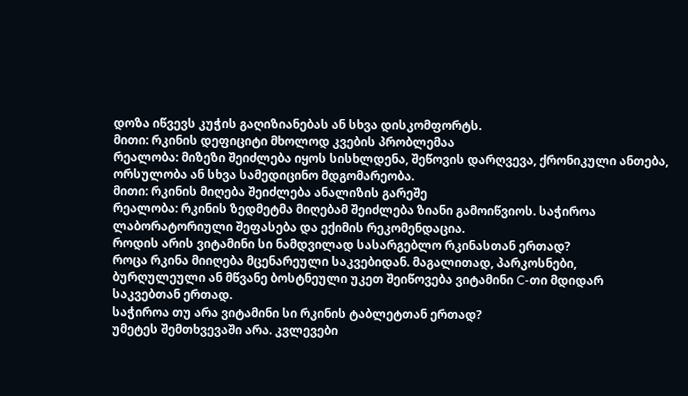დოზა იწვევს კუჭის გაღიზიანებას ან სხვა დისკომფორტს.
მითი: რკინის დეფიციტი მხოლოდ კვების პრობლემაა
რეალობა: მიზეზი შეიძლება იყოს სისხლდენა, შეწოვის დარღვევა, ქრონიკული ანთება, ორსულობა ან სხვა სამედიცინო მდგომარეობა.
მითი: რკინის მიღება შეიძლება ანალიზის გარეშე
რეალობა: რკინის ზედმეტმა მიღებამ შეიძლება ზიანი გამოიწვიოს. საჭიროა ლაბორატორიული შეფასება და ექიმის რეკომენდაცია.
როდის არის ვიტამინი სი ნამდვილად სასარგებლო რკინასთან ერთად?
როცა რკინა მიიღება მცენარეული საკვებიდან. მაგალითად, პარკოსნები, ბურღულეული ან მწვანე ბოსტნეული უკეთ შეიწოვება ვიტამინი C-თი მდიდარ საკვებთან ერთად.
საჭიროა თუ არა ვიტამინი სი რკინის ტაბლეტთან ერთად?
უმეტეს შემთხვევაში არა. კვლევები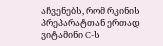აჩვენებს, რომ რკინის პრეპარატთან ერთად ვიტამინი C-ს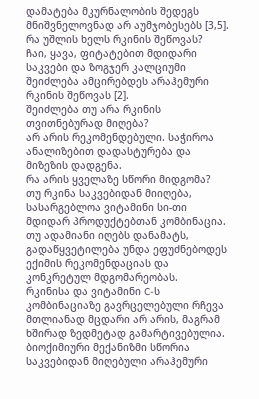დამატება მკურნალობის შედეგს მნიშვნელოვნად არ აუმჯობესებს [3,5].
რა უშლის ხელს რკინის შეწოვას?
ჩაი, ყავა, ფიტატებით მდიდარი საკვები და ზოგჯერ კალციუმი შეიძლება ამცირებდეს არაჰემური რკინის შეწოვას [2].
შეიძლება თუ არა რკინის თვითნებურად მიღება?
არ არის რეკომენდებული. საჭიროა ანალიზებით დადასტურება და მიზეზის დადგენა.
რა არის ყველაზე სწორი მიდგომა?
თუ რკინა საკვებიდან მიიღება, სასარგებლოა ვიტამინი სი-თი მდიდარ პროდუქტებთან კომბინაცია. თუ ადამიანი იღებს დანამატს, გადაწყვეტილება უნდა ეფუძნებოდეს ექიმის რეკომენდაციას და კონკრეტულ მდგომარეობას.
რკინისა და ვიტამინი C-ს კომბინაციაზე გავრცელებული რჩევა მთლიანად მცდარი არ არის, მაგრამ ხშირად ზედმეტად გამარტივებულია. ბიოქიმიური მექანიზმი სწორია საკვებიდან მიღებული არაჰემური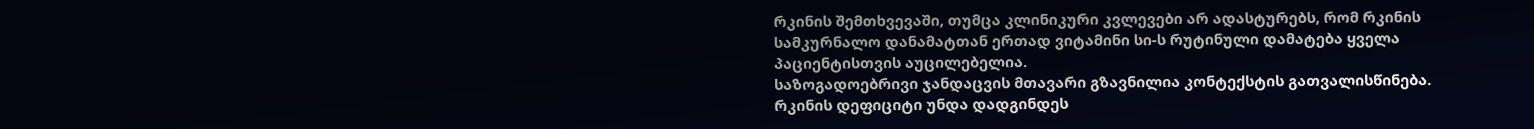რკინის შემთხვევაში, თუმცა კლინიკური კვლევები არ ადასტურებს, რომ რკინის სამკურნალო დანამატთან ერთად ვიტამინი სი-ს რუტინული დამატება ყველა პაციენტისთვის აუცილებელია.
საზოგადოებრივი ჯანდაცვის მთავარი გზავნილია კონტექსტის გათვალისწინება. რკინის დეფიციტი უნდა დადგინდეს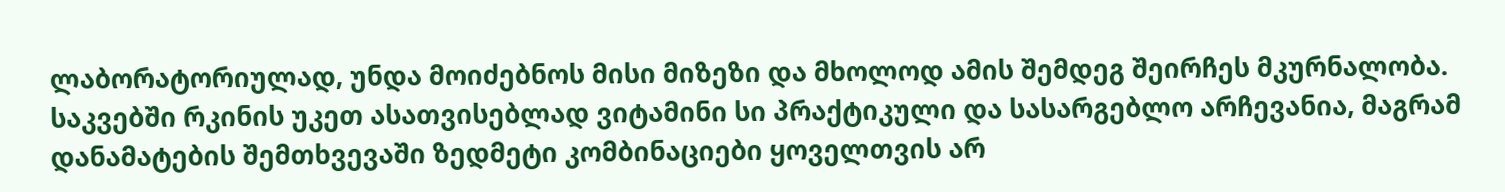ლაბორატორიულად, უნდა მოიძებნოს მისი მიზეზი და მხოლოდ ამის შემდეგ შეირჩეს მკურნალობა. საკვებში რკინის უკეთ ასათვისებლად ვიტამინი სი პრაქტიკული და სასარგებლო არჩევანია, მაგრამ დანამატების შემთხვევაში ზედმეტი კომბინაციები ყოველთვის არ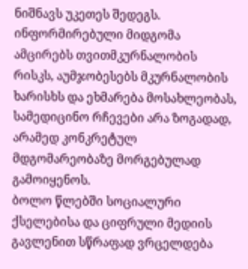ნიშნავს უკეთეს შედეგს.
ინფორმირებული მიდგომა ამცირებს თვითმკურნალობის რისკს, აუმჯობესებს მკურნალობის ხარისხს და ეხმარება მოსახლეობას, სამედიცინო რჩევები არა ზოგადად, არამედ კონკრეტულ მდგომარეობაზე მორგებულად გამოიყენოს.
ბოლო წლებში სოციალური ქსელებისა და ციფრული მედიის გავლენით სწრაფად ვრცელდება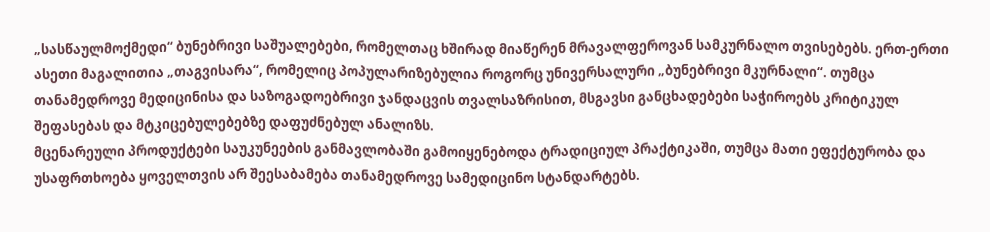„სასწაულმოქმედი“ ბუნებრივი საშუალებები, რომელთაც ხშირად მიაწერენ მრავალფეროვან სამკურნალო თვისებებს. ერთ-ერთი ასეთი მაგალითია „თაგვისარა“, რომელიც პოპულარიზებულია როგორც უნივერსალური „ბუნებრივი მკურნალი“. თუმცა თანამედროვე მედიცინისა და საზოგადოებრივი ჯანდაცვის თვალსაზრისით, მსგავსი განცხადებები საჭიროებს კრიტიკულ შეფასებას და მტკიცებულებებზე დაფუძნებულ ანალიზს.
მცენარეული პროდუქტები საუკუნეების განმავლობაში გამოიყენებოდა ტრადიციულ პრაქტიკაში, თუმცა მათი ეფექტურობა და უსაფრთხოება ყოველთვის არ შეესაბამება თანამედროვე სამედიცინო სტანდარტებს.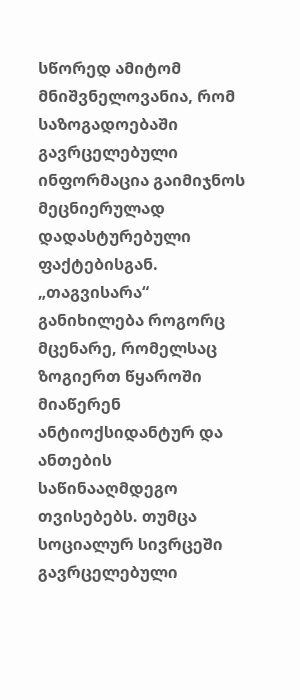სწორედ ამიტომ მნიშვნელოვანია, რომ საზოგადოებაში გავრცელებული ინფორმაცია გაიმიჯნოს მეცნიერულად დადასტურებული ფაქტებისგან.
„თაგვისარა“ განიხილება როგორც მცენარე, რომელსაც ზოგიერთ წყაროში მიაწერენ ანტიოქსიდანტურ და ანთების საწინააღმდეგო თვისებებს. თუმცა სოციალურ სივრცეში გავრცელებული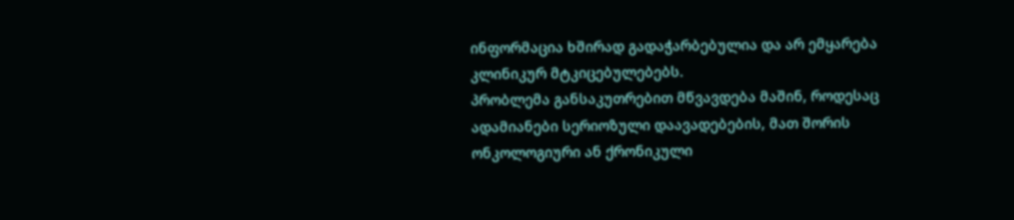ინფორმაცია ხშირად გადაჭარბებულია და არ ემყარება კლინიკურ მტკიცებულებებს.
პრობლემა განსაკუთრებით მწვავდება მაშინ, როდესაც ადამიანები სერიოზული დაავადებების, მათ შორის ონკოლოგიური ან ქრონიკული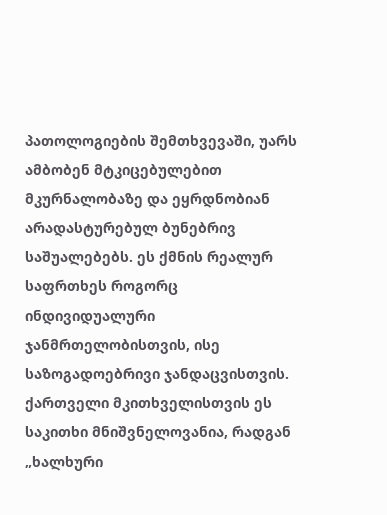პათოლოგიების შემთხვევაში, უარს ამბობენ მტკიცებულებით მკურნალობაზე და ეყრდნობიან არადასტურებულ ბუნებრივ საშუალებებს. ეს ქმნის რეალურ საფრთხეს როგორც ინდივიდუალური ჯანმრთელობისთვის, ისე საზოგადოებრივი ჯანდაცვისთვის.
ქართველი მკითხველისთვის ეს საკითხი მნიშვნელოვანია, რადგან „ხალხური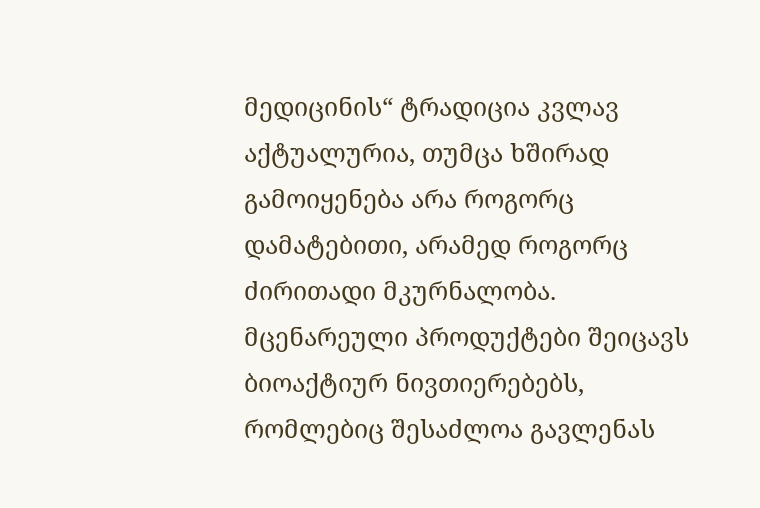მედიცინის“ ტრადიცია კვლავ აქტუალურია, თუმცა ხშირად გამოიყენება არა როგორც დამატებითი, არამედ როგორც ძირითადი მკურნალობა.
მცენარეული პროდუქტები შეიცავს ბიოაქტიურ ნივთიერებებს, რომლებიც შესაძლოა გავლენას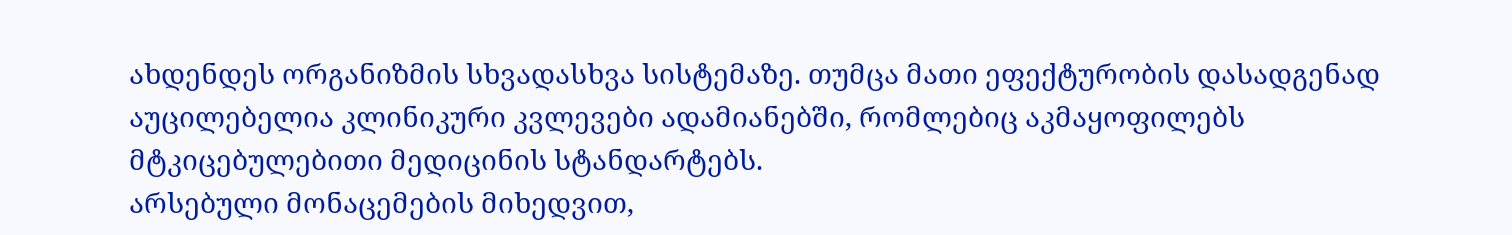ახდენდეს ორგანიზმის სხვადასხვა სისტემაზე. თუმცა მათი ეფექტურობის დასადგენად აუცილებელია კლინიკური კვლევები ადამიანებში, რომლებიც აკმაყოფილებს მტკიცებულებითი მედიცინის სტანდარტებს.
არსებული მონაცემების მიხედვით,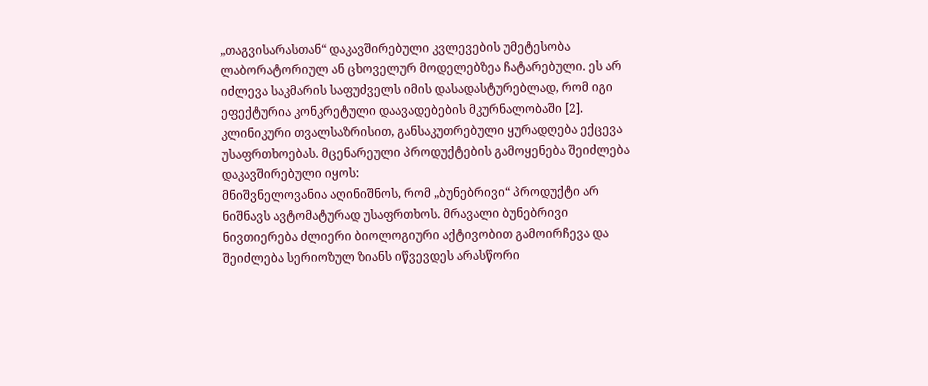„თაგვისარასთან“ დაკავშირებული კვლევების უმეტესობა ლაბორატორიულ ან ცხოველურ მოდელებზეა ჩატარებული. ეს არ იძლევა საკმარის საფუძველს იმის დასადასტურებლად, რომ იგი ეფექტურია კონკრეტული დაავადებების მკურნალობაში [2].
კლინიკური თვალსაზრისით, განსაკუთრებული ყურადღება ექცევა უსაფრთხოებას. მცენარეული პროდუქტების გამოყენება შეიძლება დაკავშირებული იყოს:
მნიშვნელოვანია აღინიშნოს, რომ „ბუნებრივი“ პროდუქტი არ ნიშნავს ავტომატურად უსაფრთხოს. მრავალი ბუნებრივი ნივთიერება ძლიერი ბიოლოგიური აქტივობით გამოირჩევა და შეიძლება სერიოზულ ზიანს იწვევდეს არასწორი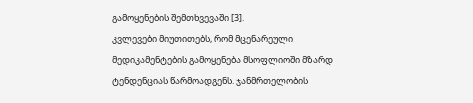გამოყენების შემთხვევაში [3].
კვლევები მიუთითებს, რომ მცენარეული მედიკამენტების გამოყენება მსოფლიოში მზარდ ტენდენციას წარმოადგენს. ჯანმრთელობის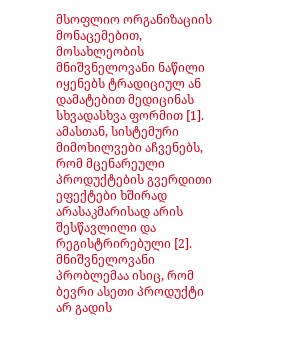მსოფლიო ორგანიზაციის მონაცემებით, მოსახლეობის მნიშვნელოვანი ნაწილი იყენებს ტრადიციულ ან დამატებით მედიცინას სხვადასხვა ფორმით [1].
ამასთან, სისტემური მიმოხილვები აჩვენებს, რომ მცენარეული პროდუქტების გვერდითი ეფექტები ხშირად არასაკმარისად არის შესწავლილი და რეგისტრირებული [2].
მნიშვნელოვანი პრობლემაა ისიც, რომ ბევრი ასეთი პროდუქტი არ გადის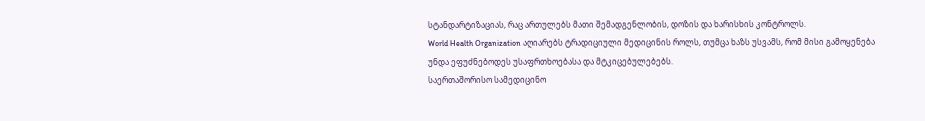სტანდარტიზაციას, რაც ართულებს მათი შემადგენლობის, დოზის და ხარისხის კონტროლს.
World Health Organization აღიარებს ტრადიციული მედიცინის როლს, თუმცა ხაზს უსვამს, რომ მისი გამოყენება უნდა ეფუძნებოდეს უსაფრთხოებასა და მტკიცებულებებს.
საერთაშორისო სამედიცინო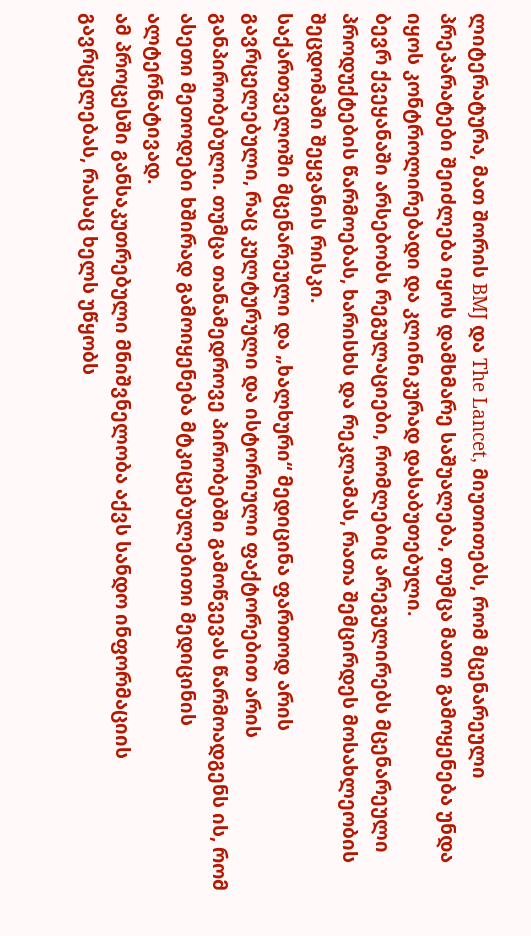ლიტერატურა, მათ შორის BMJ და The Lancet, მიუთითებს, რომ მცენარეული პრეპარატები შეიძლება იყოს დამხმარე საშუალება, თუმცა მათი გამოყენება უნდა იყოს კონტროლირებადი და კლინიკურად დასაბუთებული.
ბევრ ქვეყანაში არსებობს რეგულაციები, რომლებიც არეგულირებს მცენარეული პროდუქტების წარმოებას, ხარისხს და რეკლამას, რათა შემცირდეს მოსახლეობის შეცდომაში შეყვანის რისკი.
საქართველოში მცენარეული და „ხალხური“ მედიცინა ფართოდ არის გავრცელებული, რაც კულტურული და ისტორიული ფაქტორებით არის განპირობებული. თუმცა თანამედროვე პირობებში გამოწვევას წარმოადგენს ის, რომ ასეთი მეთოდები ხშირად გამოიყენება მტკიცებულებითი მედიცინის ალტერნატივად.
ამ პროცესში განსაკუთრებული მნიშვნელობა აქვს სანდო ინფორმაციის გავრცელებას, რასაც ხელს უწყობს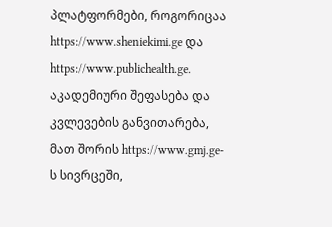პლატფორმები, როგორიცაა https://www.sheniekimi.ge და https://www.publichealth.ge.
აკადემიური შეფასება და კვლევების განვითარება, მათ შორის https://www.gmj.ge-ს სივრცეში,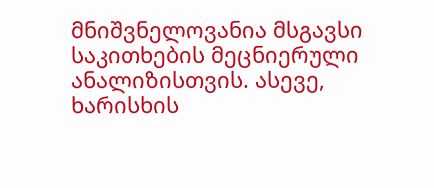მნიშვნელოვანია მსგავსი საკითხების მეცნიერული ანალიზისთვის. ასევე, ხარისხის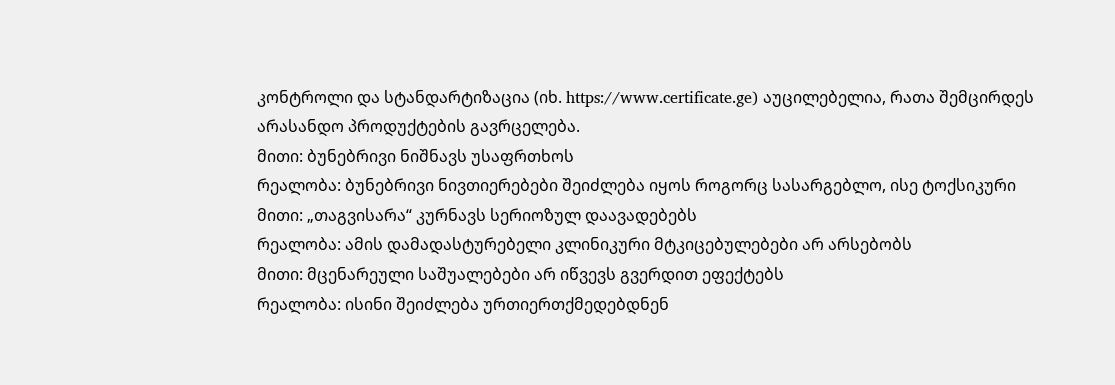კონტროლი და სტანდარტიზაცია (იხ. https://www.certificate.ge) აუცილებელია, რათა შემცირდეს არასანდო პროდუქტების გავრცელება.
მითი: ბუნებრივი ნიშნავს უსაფრთხოს
რეალობა: ბუნებრივი ნივთიერებები შეიძლება იყოს როგორც სასარგებლო, ისე ტოქსიკური
მითი: „თაგვისარა“ კურნავს სერიოზულ დაავადებებს
რეალობა: ამის დამადასტურებელი კლინიკური მტკიცებულებები არ არსებობს
მითი: მცენარეული საშუალებები არ იწვევს გვერდით ეფექტებს
რეალობა: ისინი შეიძლება ურთიერთქმედებდნენ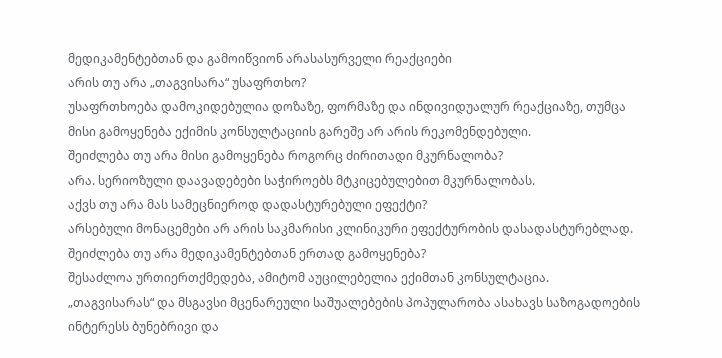მედიკამენტებთან და გამოიწვიონ არასასურველი რეაქციები
არის თუ არა „თაგვისარა“ უსაფრთხო?
უსაფრთხოება დამოკიდებულია დოზაზე, ფორმაზე და ინდივიდუალურ რეაქციაზე, თუმცა მისი გამოყენება ექიმის კონსულტაციის გარეშე არ არის რეკომენდებული.
შეიძლება თუ არა მისი გამოყენება როგორც ძირითადი მკურნალობა?
არა. სერიოზული დაავადებები საჭიროებს მტკიცებულებით მკურნალობას.
აქვს თუ არა მას სამეცნიეროდ დადასტურებული ეფექტი?
არსებული მონაცემები არ არის საკმარისი კლინიკური ეფექტურობის დასადასტურებლად.
შეიძლება თუ არა მედიკამენტებთან ერთად გამოყენება?
შესაძლოა ურთიერთქმედება, ამიტომ აუცილებელია ექიმთან კონსულტაცია.
„თაგვისარას“ და მსგავსი მცენარეული საშუალებების პოპულარობა ასახავს საზოგადოების ინტერესს ბუნებრივი და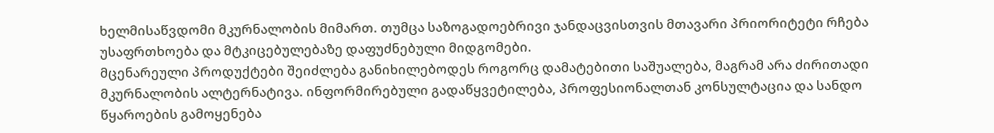ხელმისაწვდომი მკურნალობის მიმართ. თუმცა საზოგადოებრივი ჯანდაცვისთვის მთავარი პრიორიტეტი რჩება უსაფრთხოება და მტკიცებულებაზე დაფუძნებული მიდგომები.
მცენარეული პროდუქტები შეიძლება განიხილებოდეს როგორც დამატებითი საშუალება, მაგრამ არა ძირითადი მკურნალობის ალტერნატივა. ინფორმირებული გადაწყვეტილება, პროფესიონალთან კონსულტაცია და სანდო წყაროების გამოყენება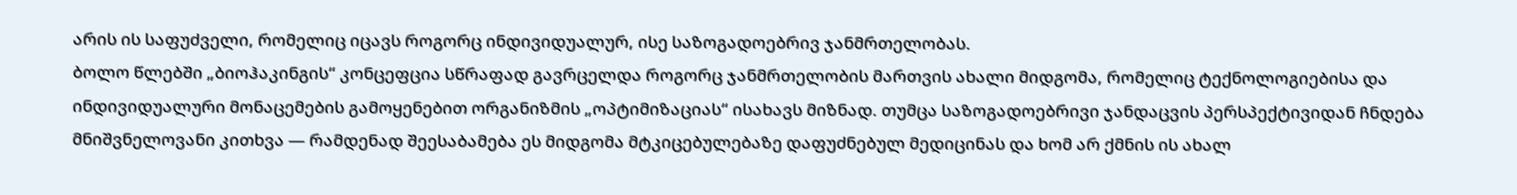არის ის საფუძველი, რომელიც იცავს როგორც ინდივიდუალურ, ისე საზოგადოებრივ ჯანმრთელობას.
ბოლო წლებში „ბიოჰაკინგის“ კონცეფცია სწრაფად გავრცელდა როგორც ჯანმრთელობის მართვის ახალი მიდგომა, რომელიც ტექნოლოგიებისა და ინდივიდუალური მონაცემების გამოყენებით ორგანიზმის „ოპტიმიზაციას“ ისახავს მიზნად. თუმცა საზოგადოებრივი ჯანდაცვის პერსპექტივიდან ჩნდება მნიშვნელოვანი კითხვა — რამდენად შეესაბამება ეს მიდგომა მტკიცებულებაზე დაფუძნებულ მედიცინას და ხომ არ ქმნის ის ახალ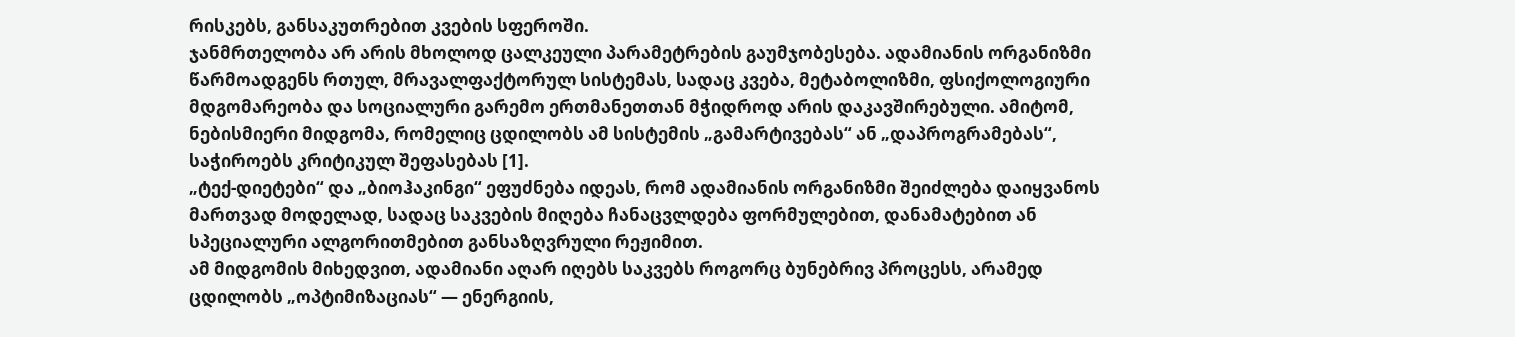რისკებს, განსაკუთრებით კვების სფეროში.
ჯანმრთელობა არ არის მხოლოდ ცალკეული პარამეტრების გაუმჯობესება. ადამიანის ორგანიზმი წარმოადგენს რთულ, მრავალფაქტორულ სისტემას, სადაც კვება, მეტაბოლიზმი, ფსიქოლოგიური მდგომარეობა და სოციალური გარემო ერთმანეთთან მჭიდროდ არის დაკავშირებული. ამიტომ, ნებისმიერი მიდგომა, რომელიც ცდილობს ამ სისტემის „გამარტივებას“ ან „დაპროგრამებას“, საჭიროებს კრიტიკულ შეფასებას [1].
„ტექ-დიეტები“ და „ბიოჰაკინგი“ ეფუძნება იდეას, რომ ადამიანის ორგანიზმი შეიძლება დაიყვანოს მართვად მოდელად, სადაც საკვების მიღება ჩანაცვლდება ფორმულებით, დანამატებით ან სპეციალური ალგორითმებით განსაზღვრული რეჟიმით.
ამ მიდგომის მიხედვით, ადამიანი აღარ იღებს საკვებს როგორც ბუნებრივ პროცესს, არამედ ცდილობს „ოპტიმიზაციას“ — ენერგიის,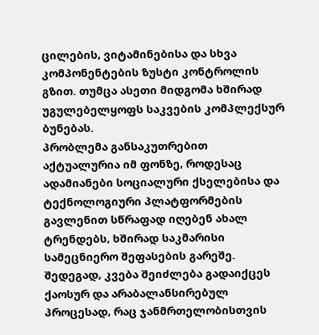ცილების, ვიტამინებისა და სხვა კომპონენტების ზუსტი კონტროლის გზით. თუმცა ასეთი მიდგომა ხშირად უგულებელყოფს საკვების კომპლექსურ ბუნებას.
პრობლემა განსაკუთრებით აქტუალურია იმ ფონზე, როდესაც ადამიანები სოციალური ქსელებისა და ტექნოლოგიური პლატფორმების გავლენით სწრაფად იღებენ ახალ ტრენდებს, ხშირად საკმარისი სამეცნიერო შეფასების გარეშე. შედეგად, კვება შეიძლება გადაიქცეს ქაოსურ და არაბალანსირებულ პროცესად, რაც ჯანმრთელობისთვის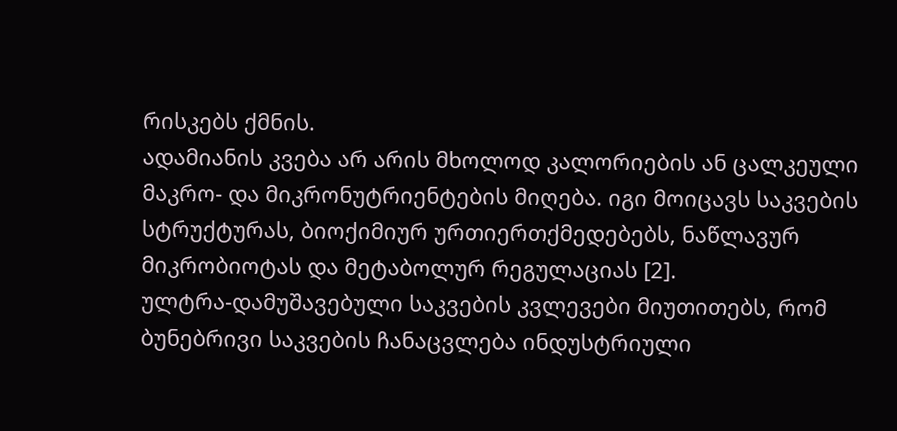რისკებს ქმნის.
ადამიანის კვება არ არის მხოლოდ კალორიების ან ცალკეული მაკრო- და მიკრონუტრიენტების მიღება. იგი მოიცავს საკვების სტრუქტურას, ბიოქიმიურ ურთიერთქმედებებს, ნაწლავურ მიკრობიოტას და მეტაბოლურ რეგულაციას [2].
ულტრა-დამუშავებული საკვების კვლევები მიუთითებს, რომ ბუნებრივი საკვების ჩანაცვლება ინდუსტრიული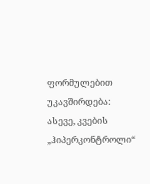ფორმულებით უკავშირდება:
ასევე, კვების „ჰიპერკონტროლი“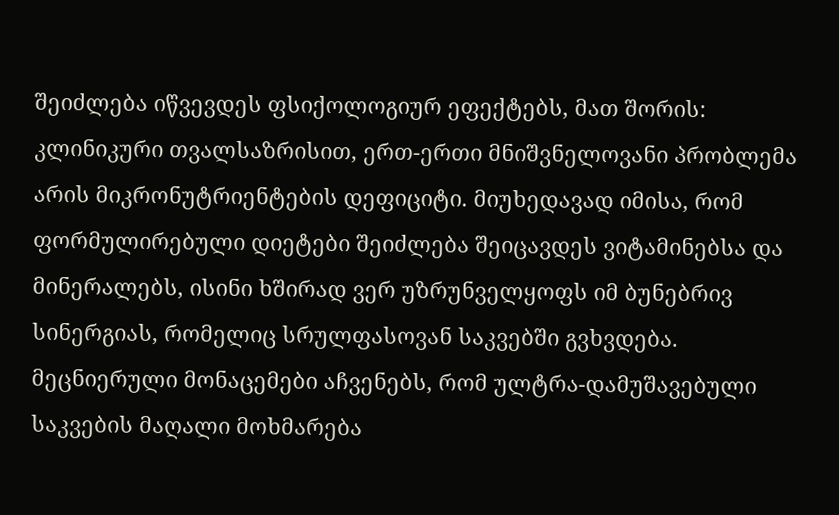შეიძლება იწვევდეს ფსიქოლოგიურ ეფექტებს, მათ შორის:
კლინიკური თვალსაზრისით, ერთ-ერთი მნიშვნელოვანი პრობლემა არის მიკრონუტრიენტების დეფიციტი. მიუხედავად იმისა, რომ ფორმულირებული დიეტები შეიძლება შეიცავდეს ვიტამინებსა და მინერალებს, ისინი ხშირად ვერ უზრუნველყოფს იმ ბუნებრივ სინერგიას, რომელიც სრულფასოვან საკვებში გვხვდება.
მეცნიერული მონაცემები აჩვენებს, რომ ულტრა-დამუშავებული საკვების მაღალი მოხმარება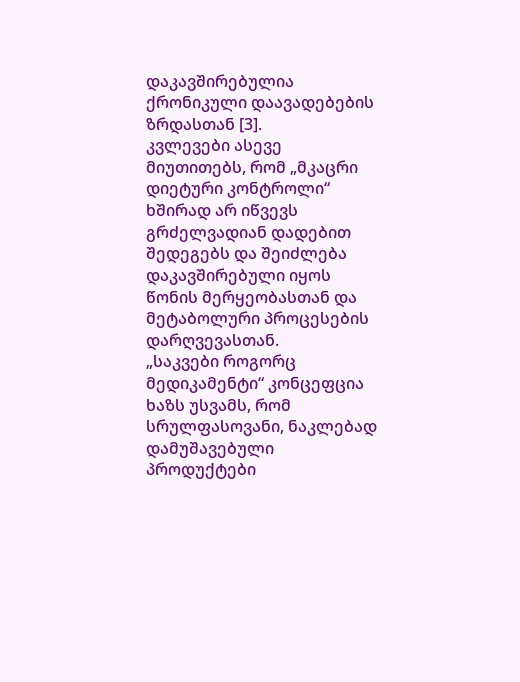დაკავშირებულია ქრონიკული დაავადებების ზრდასთან [3].
კვლევები ასევე მიუთითებს, რომ „მკაცრი დიეტური კონტროლი“ ხშირად არ იწვევს გრძელვადიან დადებით შედეგებს და შეიძლება დაკავშირებული იყოს წონის მერყეობასთან და მეტაბოლური პროცესების დარღვევასთან.
„საკვები როგორც მედიკამენტი“ კონცეფცია ხაზს უსვამს, რომ სრულფასოვანი, ნაკლებად დამუშავებული პროდუქტები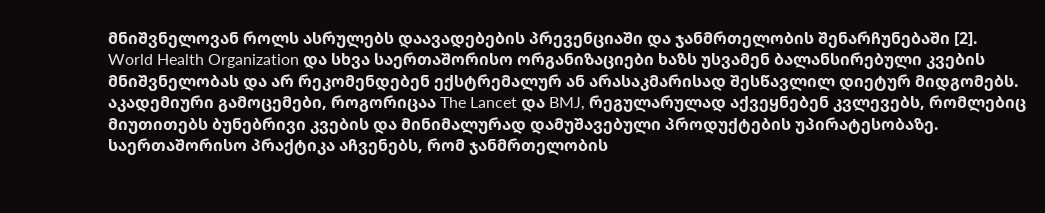მნიშვნელოვან როლს ასრულებს დაავადებების პრევენციაში და ჯანმრთელობის შენარჩუნებაში [2].
World Health Organization და სხვა საერთაშორისო ორგანიზაციები ხაზს უსვამენ ბალანსირებული კვების მნიშვნელობას და არ რეკომენდებენ ექსტრემალურ ან არასაკმარისად შესწავლილ დიეტურ მიდგომებს.
აკადემიური გამოცემები, როგორიცაა The Lancet და BMJ, რეგულარულად აქვეყნებენ კვლევებს, რომლებიც მიუთითებს ბუნებრივი კვების და მინიმალურად დამუშავებული პროდუქტების უპირატესობაზე.
საერთაშორისო პრაქტიკა აჩვენებს, რომ ჯანმრთელობის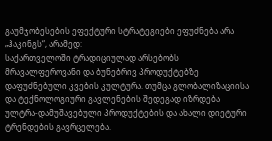გაუმჯობესების ეფექტური სტრატეგიები ეფუძნება არა „ჰაკინგს“, არამედ:
საქართველოში ტრადიციულად არსებობს მრავალფეროვანი და ბუნებრივ პროდუქტებზე დაფუძნებული კვების კულტურა. თუმცა გლობალიზაციისა და ტექნოლოგიური გავლენების შედეგად იზრდება ულტრა-დამუშავებული პროდუქტების და ახალი დიეტური ტრენდების გავრცელება.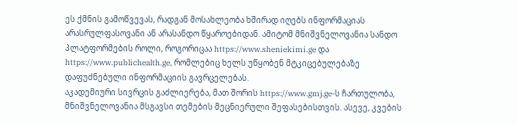ეს ქმნის გამოწვევას, რადგან მოსახლეობა ხშირად იღებს ინფორმაციას არასრულფასოვანი ან არასანდო წყაროებიდან. ამიტომ მნიშვნელოვანია სანდო პლატფორმების როლი, როგორიცაა https://www.sheniekimi.ge და https://www.publichealth.ge, რომლებიც ხელს უწყობენ მტკიცებულებაზე დაფუძნებული ინფორმაციის გავრცელებას.
აკადემიური სივრცის გაძლიერება, მათ შორის https://www.gmj.ge-ს ჩართულობა, მნიშვნელოვანია მსგავსი თემების მეცნიერული შეფასებისთვის. ასევე, კვების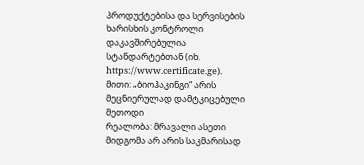პროდუქტებისა და სერვისების ხარისხის კონტროლი დაკავშირებულია სტანდარტებთან (იხ. https://www.certificate.ge).
მითი: „ბიოჰაკინგი“ არის მეცნიერულად დამტკიცებული მეთოდი
რეალობა: მრავალი ასეთი მიდგომა არ არის საკმარისად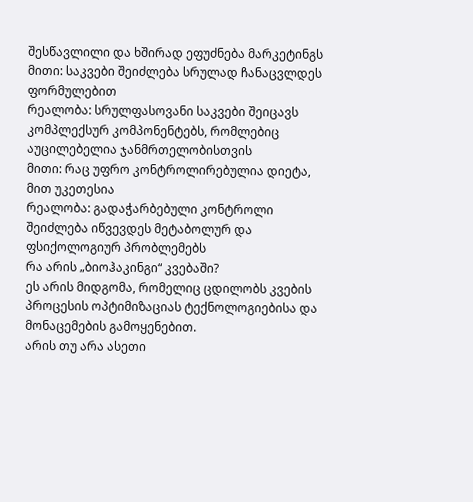შესწავლილი და ხშირად ეფუძნება მარკეტინგს
მითი: საკვები შეიძლება სრულად ჩანაცვლდეს ფორმულებით
რეალობა: სრულფასოვანი საკვები შეიცავს კომპლექსურ კომპონენტებს, რომლებიც აუცილებელია ჯანმრთელობისთვის
მითი: რაც უფრო კონტროლირებულია დიეტა, მით უკეთესია
რეალობა: გადაჭარბებული კონტროლი შეიძლება იწვევდეს მეტაბოლურ და ფსიქოლოგიურ პრობლემებს
რა არის „ბიოჰაკინგი“ კვებაში?
ეს არის მიდგომა, რომელიც ცდილობს კვების პროცესის ოპტიმიზაციას ტექნოლოგიებისა და მონაცემების გამოყენებით.
არის თუ არა ასეთი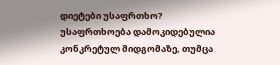დიეტები უსაფრთხო?
უსაფრთხოება დამოკიდებულია კონკრეტულ მიდგომაზე, თუმცა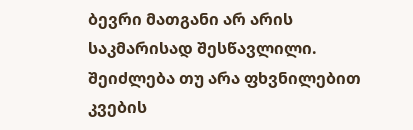ბევრი მათგანი არ არის საკმარისად შესწავლილი.
შეიძლება თუ არა ფხვნილებით კვების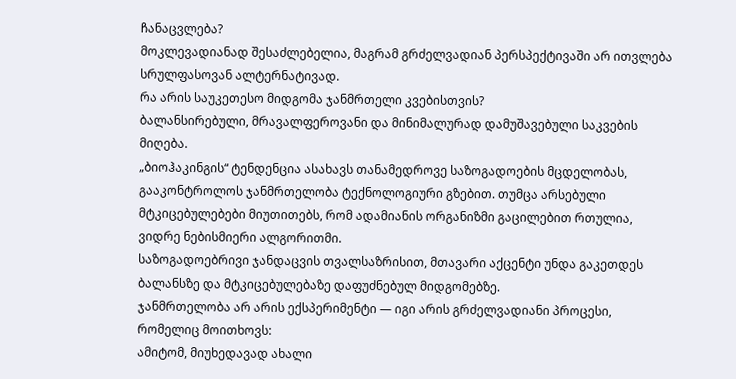ჩანაცვლება?
მოკლევადიანად შესაძლებელია, მაგრამ გრძელვადიან პერსპექტივაში არ ითვლება სრულფასოვან ალტერნატივად.
რა არის საუკეთესო მიდგომა ჯანმრთელი კვებისთვის?
ბალანსირებული, მრავალფეროვანი და მინიმალურად დამუშავებული საკვების მიღება.
„ბიოჰაკინგის“ ტენდენცია ასახავს თანამედროვე საზოგადოების მცდელობას, გააკონტროლოს ჯანმრთელობა ტექნოლოგიური გზებით. თუმცა არსებული მტკიცებულებები მიუთითებს, რომ ადამიანის ორგანიზმი გაცილებით რთულია, ვიდრე ნებისმიერი ალგორითმი.
საზოგადოებრივი ჯანდაცვის თვალსაზრისით, მთავარი აქცენტი უნდა გაკეთდეს ბალანსზე და მტკიცებულებაზე დაფუძნებულ მიდგომებზე.
ჯანმრთელობა არ არის ექსპერიმენტი — იგი არის გრძელვადიანი პროცესი, რომელიც მოითხოვს:
ამიტომ, მიუხედავად ახალი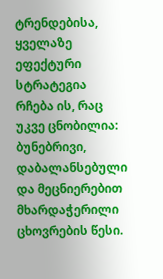ტრენდებისა, ყველაზე ეფექტური სტრატეგია რჩება ის, რაც უკვე ცნობილია: ბუნებრივი, დაბალანსებული და მეცნიერებით მხარდაჭერილი ცხოვრების წესი.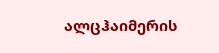ალცჰაიმერის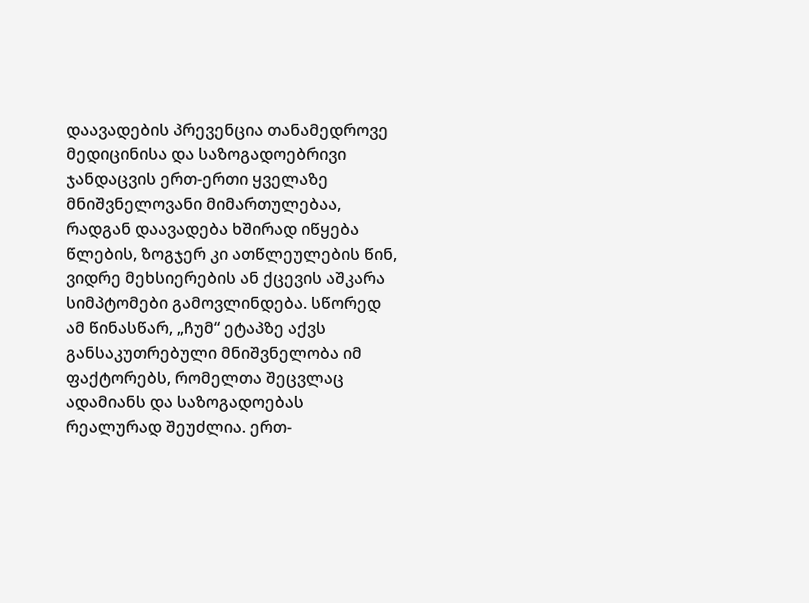დაავადების პრევენცია თანამედროვე მედიცინისა და საზოგადოებრივი ჯანდაცვის ერთ-ერთი ყველაზე მნიშვნელოვანი მიმართულებაა, რადგან დაავადება ხშირად იწყება წლების, ზოგჯერ კი ათწლეულების წინ, ვიდრე მეხსიერების ან ქცევის აშკარა სიმპტომები გამოვლინდება. სწორედ ამ წინასწარ, „ჩუმ“ ეტაპზე აქვს განსაკუთრებული მნიშვნელობა იმ ფაქტორებს, რომელთა შეცვლაც ადამიანს და საზოგადოებას რეალურად შეუძლია. ერთ-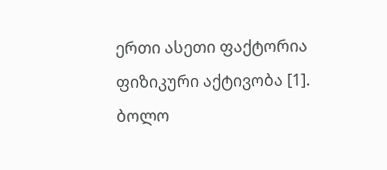ერთი ასეთი ფაქტორია ფიზიკური აქტივობა [1].
ბოლო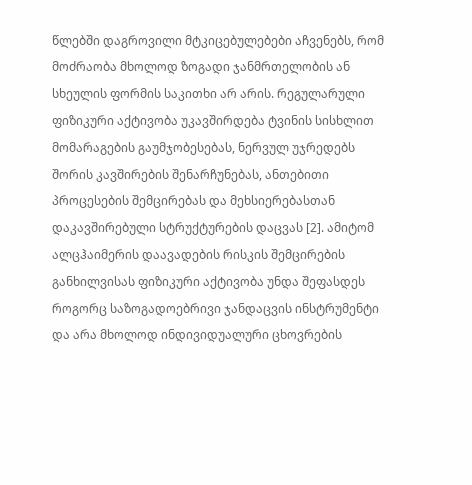წლებში დაგროვილი მტკიცებულებები აჩვენებს, რომ მოძრაობა მხოლოდ ზოგადი ჯანმრთელობის ან სხეულის ფორმის საკითხი არ არის. რეგულარული ფიზიკური აქტივობა უკავშირდება ტვინის სისხლით მომარაგების გაუმჯობესებას, ნერვულ უჯრედებს შორის კავშირების შენარჩუნებას, ანთებითი პროცესების შემცირებას და მეხსიერებასთან დაკავშირებული სტრუქტურების დაცვას [2]. ამიტომ ალცჰაიმერის დაავადების რისკის შემცირების განხილვისას ფიზიკური აქტივობა უნდა შეფასდეს როგორც საზოგადოებრივი ჯანდაცვის ინსტრუმენტი და არა მხოლოდ ინდივიდუალური ცხოვრების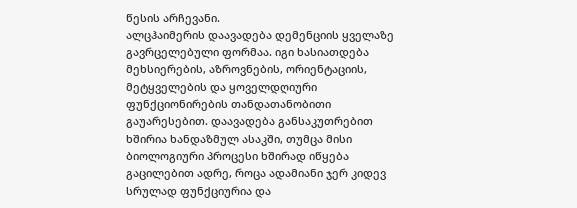წესის არჩევანი.
ალცჰაიმერის დაავადება დემენციის ყველაზე გავრცელებული ფორმაა. იგი ხასიათდება მეხსიერების, აზროვნების, ორიენტაციის, მეტყველების და ყოველდღიური ფუნქციონირების თანდათანობითი გაუარესებით. დაავადება განსაკუთრებით ხშირია ხანდაზმულ ასაკში, თუმცა მისი ბიოლოგიური პროცესი ხშირად იწყება გაცილებით ადრე, როცა ადამიანი ჯერ კიდევ სრულად ფუნქციურია და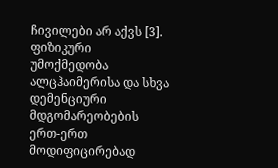ჩივილები არ აქვს [3].
ფიზიკური უმოქმედობა ალცჰაიმერისა და სხვა დემენციური მდგომარეობების ერთ-ერთ მოდიფიცირებად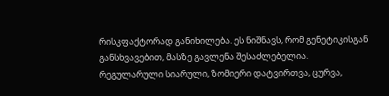რისკფაქტორად განიხილება. ეს ნიშნავს, რომ გენეტიკისგან განსხვავებით, მასზე გავლენა შესაძლებელია. რეგულარული სიარული, ზომიერი დატვირთვა, ცურვა,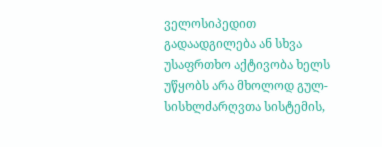ველოსიპედით გადაადგილება ან სხვა უსაფრთხო აქტივობა ხელს უწყობს არა მხოლოდ გულ-სისხლძარღვთა სისტემის,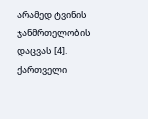არამედ ტვინის ჯანმრთელობის დაცვას [4].
ქართველი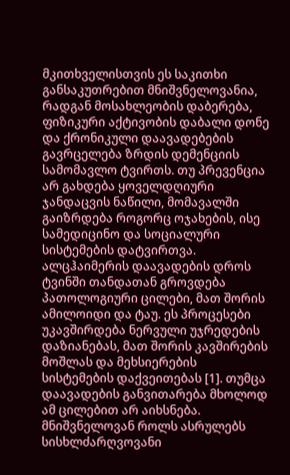მკითხველისთვის ეს საკითხი განსაკუთრებით მნიშვნელოვანია, რადგან მოსახლეობის დაბერება, ფიზიკური აქტივობის დაბალი დონე და ქრონიკული დაავადებების გავრცელება ზრდის დემენციის სამომავლო ტვირთს. თუ პრევენცია არ გახდება ყოველდღიური ჯანდაცვის ნაწილი, მომავალში გაიზრდება როგორც ოჯახების, ისე სამედიცინო და სოციალური სისტემების დატვირთვა.
ალცჰაიმერის დაავადების დროს ტვინში თანდათან გროვდება პათოლოგიური ცილები, მათ შორის ამილოიდი და ტაუ. ეს პროცესები უკავშირდება ნერვული უჯრედების დაზიანებას, მათ შორის კავშირების მოშლას და მეხსიერების სისტემების დაქვეითებას [1]. თუმცა დაავადების განვითარება მხოლოდ ამ ცილებით არ აიხსნება. მნიშვნელოვან როლს ასრულებს სისხლძარღვოვანი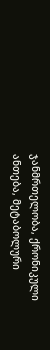ჯანმრთელობა, ქრონიკული ანთება, მეტაბოლური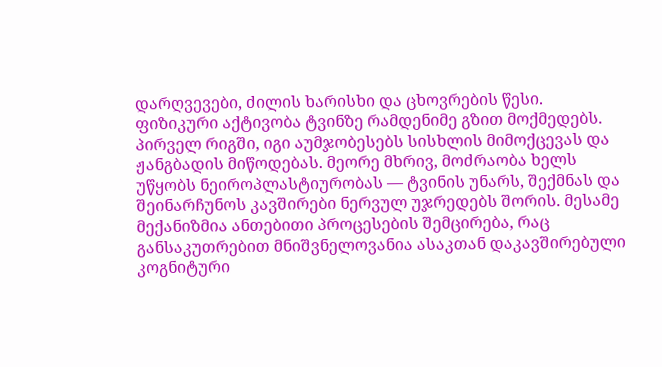დარღვევები, ძილის ხარისხი და ცხოვრების წესი.
ფიზიკური აქტივობა ტვინზე რამდენიმე გზით მოქმედებს. პირველ რიგში, იგი აუმჯობესებს სისხლის მიმოქცევას და ჟანგბადის მიწოდებას. მეორე მხრივ, მოძრაობა ხელს უწყობს ნეიროპლასტიურობას — ტვინის უნარს, შექმნას და შეინარჩუნოს კავშირები ნერვულ უჯრედებს შორის. მესამე მექანიზმია ანთებითი პროცესების შემცირება, რაც განსაკუთრებით მნიშვნელოვანია ასაკთან დაკავშირებული კოგნიტური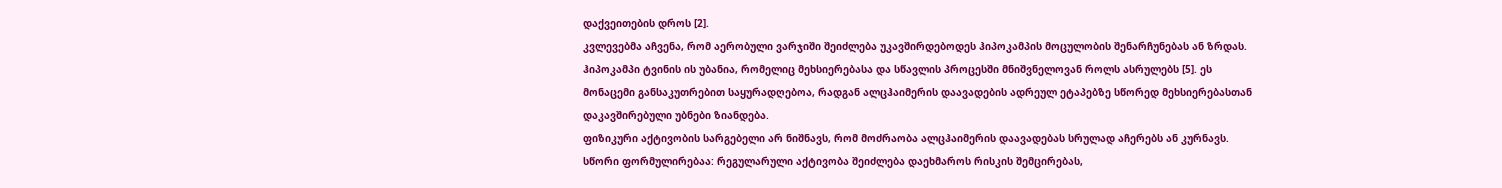დაქვეითების დროს [2].
კვლევებმა აჩვენა, რომ აერობული ვარჯიში შეიძლება უკავშირდებოდეს ჰიპოკამპის მოცულობის შენარჩუნებას ან ზრდას. ჰიპოკამპი ტვინის ის უბანია, რომელიც მეხსიერებასა და სწავლის პროცესში მნიშვნელოვან როლს ასრულებს [5]. ეს მონაცემი განსაკუთრებით საყურადღებოა, რადგან ალცჰაიმერის დაავადების ადრეულ ეტაპებზე სწორედ მეხსიერებასთან დაკავშირებული უბნები ზიანდება.
ფიზიკური აქტივობის სარგებელი არ ნიშნავს, რომ მოძრაობა ალცჰაიმერის დაავადებას სრულად აჩერებს ან კურნავს. სწორი ფორმულირებაა: რეგულარული აქტივობა შეიძლება დაეხმაროს რისკის შემცირებას,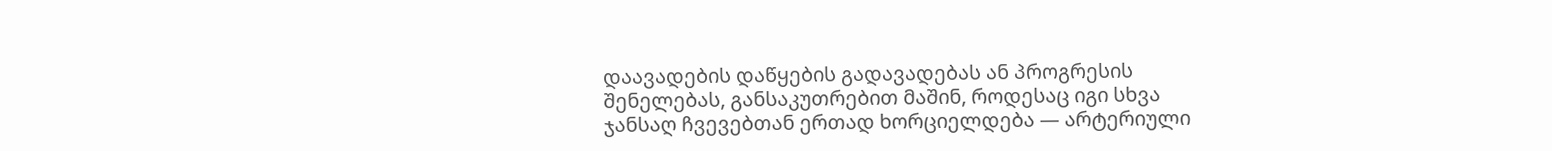დაავადების დაწყების გადავადებას ან პროგრესის შენელებას, განსაკუთრებით მაშინ, როდესაც იგი სხვა ჯანსაღ ჩვევებთან ერთად ხორციელდება — არტერიული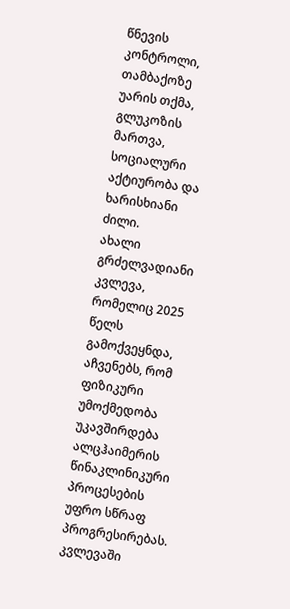წნევის კონტროლი, თამბაქოზე უარის თქმა, გლუკოზის მართვა, სოციალური აქტიურობა და ხარისხიანი ძილი.
ახალი გრძელვადიანი კვლევა, რომელიც 2025 წელს გამოქვეყნდა, აჩვენებს, რომ ფიზიკური უმოქმედობა უკავშირდება ალცჰაიმერის წინაკლინიკური პროცესების უფრო სწრაფ პროგრესირებას. კვლევაში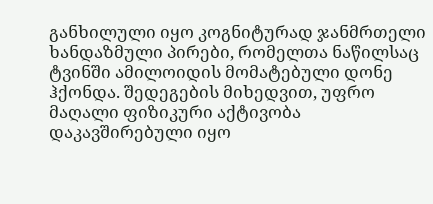განხილული იყო კოგნიტურად ჯანმრთელი ხანდაზმული პირები, რომელთა ნაწილსაც ტვინში ამილოიდის მომატებული დონე ჰქონდა. შედეგების მიხედვით, უფრო მაღალი ფიზიკური აქტივობა დაკავშირებული იყო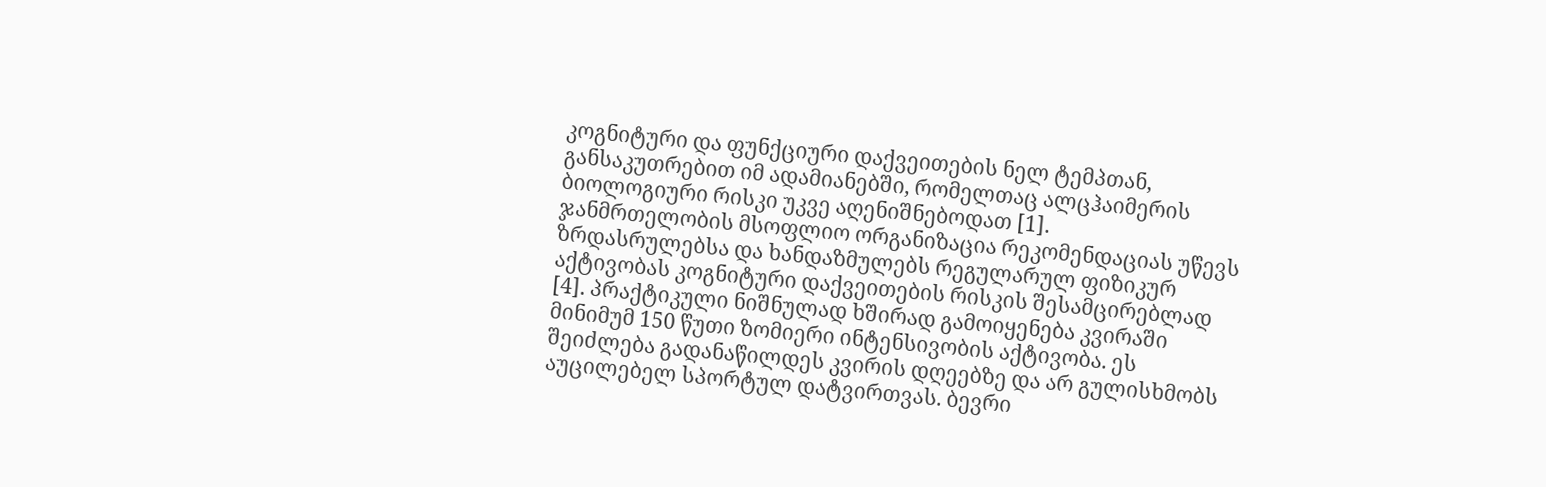კოგნიტური და ფუნქციური დაქვეითების ნელ ტემპთან, განსაკუთრებით იმ ადამიანებში, რომელთაც ალცჰაიმერის ბიოლოგიური რისკი უკვე აღენიშნებოდათ [1].
ჯანმრთელობის მსოფლიო ორგანიზაცია რეკომენდაციას უწევს ზრდასრულებსა და ხანდაზმულებს რეგულარულ ფიზიკურ აქტივობას კოგნიტური დაქვეითების რისკის შესამცირებლად [4]. პრაქტიკული ნიშნულად ხშირად გამოიყენება კვირაში მინიმუმ 150 წუთი ზომიერი ინტენსივობის აქტივობა. ეს შეიძლება გადანაწილდეს კვირის დღეებზე და არ გულისხმობს აუცილებელ სპორტულ დატვირთვას. ბევრი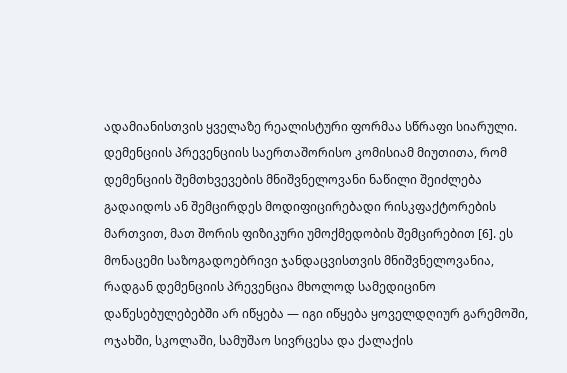ადამიანისთვის ყველაზე რეალისტური ფორმაა სწრაფი სიარული.
დემენციის პრევენციის საერთაშორისო კომისიამ მიუთითა, რომ დემენციის შემთხვევების მნიშვნელოვანი ნაწილი შეიძლება გადაიდოს ან შემცირდეს მოდიფიცირებადი რისკფაქტორების მართვით, მათ შორის ფიზიკური უმოქმედობის შემცირებით [6]. ეს მონაცემი საზოგადოებრივი ჯანდაცვისთვის მნიშვნელოვანია, რადგან დემენციის პრევენცია მხოლოდ სამედიცინო დაწესებულებებში არ იწყება — იგი იწყება ყოველდღიურ გარემოში, ოჯახში, სკოლაში, სამუშაო სივრცესა და ქალაქის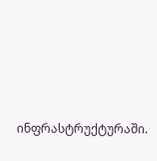ინფრასტრუქტურაში.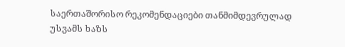საერთაშორისო რეკომენდაციები თანმიმდევრულად უსვამს ხაზს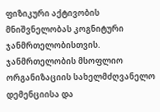ფიზიკური აქტივობის მნიშვნელობას კოგნიტური ჯანმრთელობისთვის. ჯანმრთელობის მსოფლიო ორგანიზაციის სახელმძღვანელო დემენციისა და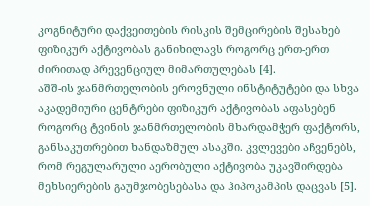კოგნიტური დაქვეითების რისკის შემცირების შესახებ ფიზიკურ აქტივობას განიხილავს როგორც ერთ-ერთ ძირითად პრევენციულ მიმართულებას [4].
აშშ-ის ჯანმრთელობის ეროვნული ინსტიტუტები და სხვა აკადემიური ცენტრები ფიზიკურ აქტივობას აფასებენ როგორც ტვინის ჯანმრთელობის მხარდამჭერ ფაქტორს, განსაკუთრებით ხანდაზმულ ასაკში. კვლევები აჩვენებს, რომ რეგულარული აერობული აქტივობა უკავშირდება მეხსიერების გაუმჯობესებასა და ჰიპოკამპის დაცვას [5].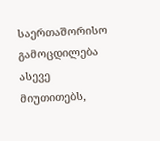საერთაშორისო გამოცდილება ასევე მიუთითებს,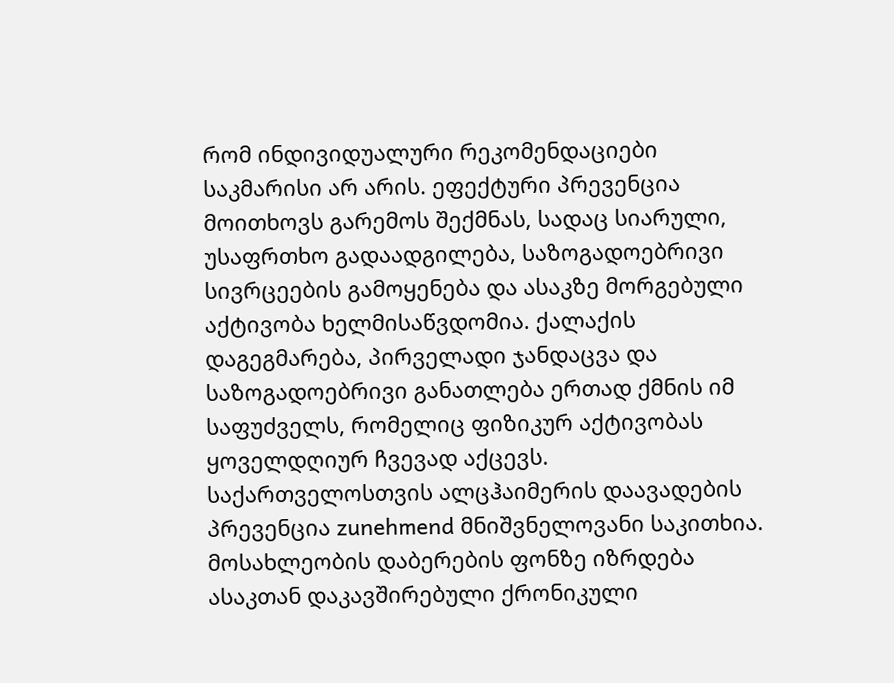რომ ინდივიდუალური რეკომენდაციები საკმარისი არ არის. ეფექტური პრევენცია მოითხოვს გარემოს შექმნას, სადაც სიარული, უსაფრთხო გადაადგილება, საზოგადოებრივი სივრცეების გამოყენება და ასაკზე მორგებული აქტივობა ხელმისაწვდომია. ქალაქის დაგეგმარება, პირველადი ჯანდაცვა და საზოგადოებრივი განათლება ერთად ქმნის იმ საფუძველს, რომელიც ფიზიკურ აქტივობას ყოველდღიურ ჩვევად აქცევს.
საქართველოსთვის ალცჰაიმერის დაავადების პრევენცია zunehmend მნიშვნელოვანი საკითხია. მოსახლეობის დაბერების ფონზე იზრდება ასაკთან დაკავშირებული ქრონიკული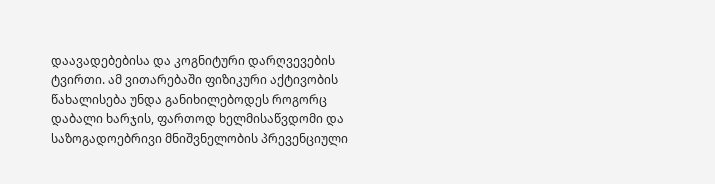დაავადებებისა და კოგნიტური დარღვევების ტვირთი. ამ ვითარებაში ფიზიკური აქტივობის წახალისება უნდა განიხილებოდეს როგორც დაბალი ხარჯის, ფართოდ ხელმისაწვდომი და საზოგადოებრივი მნიშვნელობის პრევენციული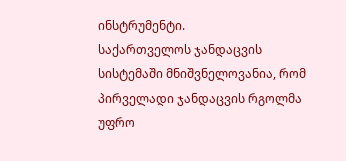ინსტრუმენტი.
საქართველოს ჯანდაცვის სისტემაში მნიშვნელოვანია, რომ პირველადი ჯანდაცვის რგოლმა უფრო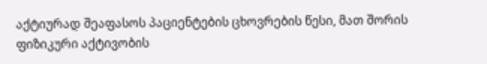აქტიურად შეაფასოს პაციენტების ცხოვრების წესი, მათ შორის ფიზიკური აქტივობის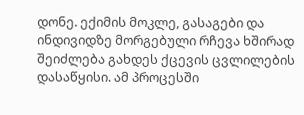დონე. ექიმის მოკლე, გასაგები და ინდივიდზე მორგებული რჩევა ხშირად შეიძლება გახდეს ქცევის ცვლილების დასაწყისი. ამ პროცესში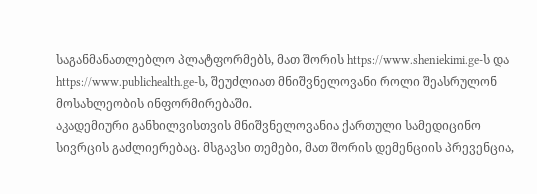საგანმანათლებლო პლატფორმებს, მათ შორის https://www.sheniekimi.ge-ს და https://www.publichealth.ge-ს, შეუძლიათ მნიშვნელოვანი როლი შეასრულონ მოსახლეობის ინფორმირებაში.
აკადემიური განხილვისთვის მნიშვნელოვანია ქართული სამედიცინო სივრცის გაძლიერებაც. მსგავსი თემები, მათ შორის დემენციის პრევენცია,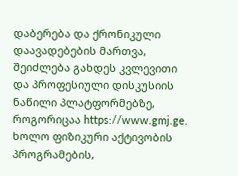დაბერება და ქრონიკული დაავადებების მართვა, შეიძლება გახდეს კვლევითი და პროფესიული დისკუსიის ნაწილი პლატფორმებზე, როგორიცაა https://www.gmj.ge. ხოლო ფიზიკური აქტივობის პროგრამების,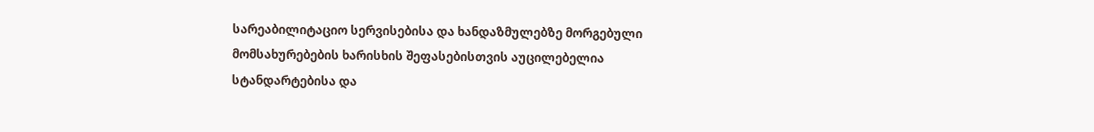სარეაბილიტაციო სერვისებისა და ხანდაზმულებზე მორგებული მომსახურებების ხარისხის შეფასებისთვის აუცილებელია სტანდარტებისა და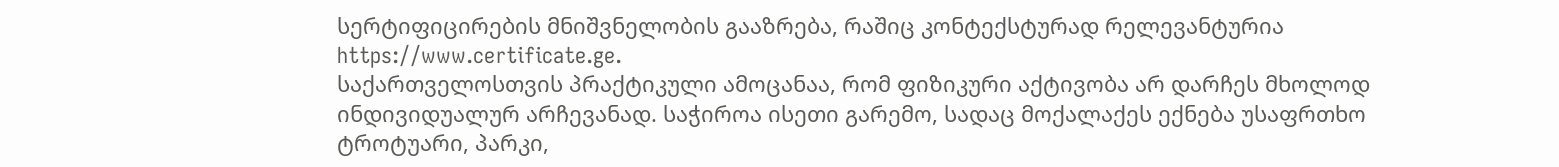სერტიფიცირების მნიშვნელობის გააზრება, რაშიც კონტექსტურად რელევანტურია https://www.certificate.ge.
საქართველოსთვის პრაქტიკული ამოცანაა, რომ ფიზიკური აქტივობა არ დარჩეს მხოლოდ ინდივიდუალურ არჩევანად. საჭიროა ისეთი გარემო, სადაც მოქალაქეს ექნება უსაფრთხო ტროტუარი, პარკი,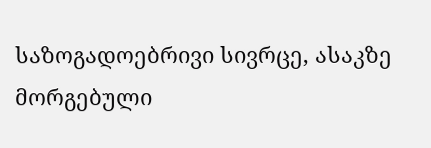საზოგადოებრივი სივრცე, ასაკზე მორგებული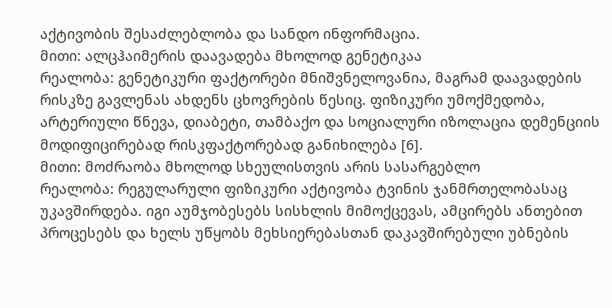აქტივობის შესაძლებლობა და სანდო ინფორმაცია.
მითი: ალცჰაიმერის დაავადება მხოლოდ გენეტიკაა
რეალობა: გენეტიკური ფაქტორები მნიშვნელოვანია, მაგრამ დაავადების რისკზე გავლენას ახდენს ცხოვრების წესიც. ფიზიკური უმოქმედობა, არტერიული წნევა, დიაბეტი, თამბაქო და სოციალური იზოლაცია დემენციის მოდიფიცირებად რისკფაქტორებად განიხილება [6].
მითი: მოძრაობა მხოლოდ სხეულისთვის არის სასარგებლო
რეალობა: რეგულარული ფიზიკური აქტივობა ტვინის ჯანმრთელობასაც უკავშირდება. იგი აუმჯობესებს სისხლის მიმოქცევას, ამცირებს ანთებით პროცესებს და ხელს უწყობს მეხსიერებასთან დაკავშირებული უბნების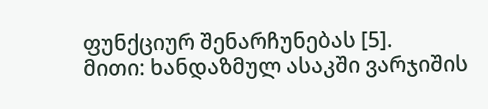ფუნქციურ შენარჩუნებას [5].
მითი: ხანდაზმულ ასაკში ვარჯიშის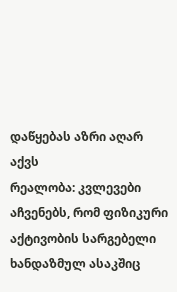დაწყებას აზრი აღარ აქვს
რეალობა: კვლევები აჩვენებს, რომ ფიზიკური აქტივობის სარგებელი ხანდაზმულ ასაკშიც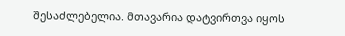შესაძლებელია. მთავარია დატვირთვა იყოს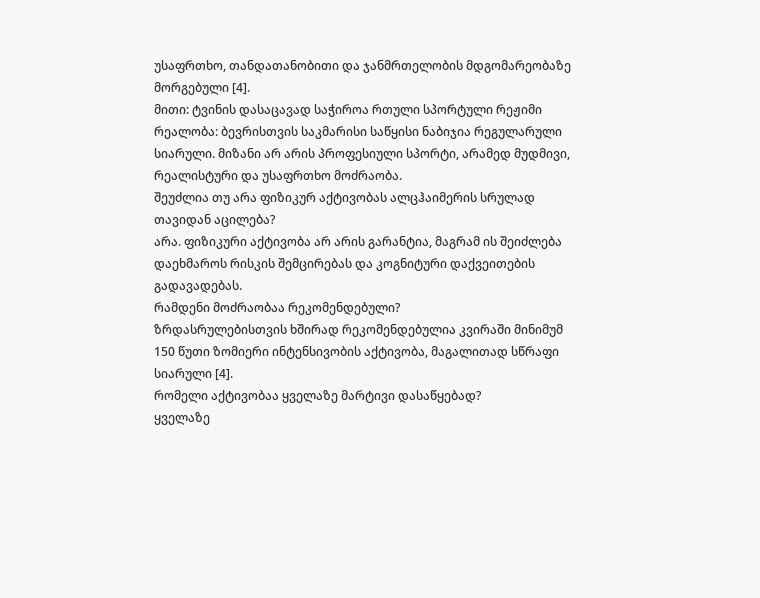უსაფრთხო, თანდათანობითი და ჯანმრთელობის მდგომარეობაზე მორგებული [4].
მითი: ტვინის დასაცავად საჭიროა რთული სპორტული რეჟიმი
რეალობა: ბევრისთვის საკმარისი საწყისი ნაბიჯია რეგულარული სიარული. მიზანი არ არის პროფესიული სპორტი, არამედ მუდმივი, რეალისტური და უსაფრთხო მოძრაობა.
შეუძლია თუ არა ფიზიკურ აქტივობას ალცჰაიმერის სრულად თავიდან აცილება?
არა. ფიზიკური აქტივობა არ არის გარანტია, მაგრამ ის შეიძლება დაეხმაროს რისკის შემცირებას და კოგნიტური დაქვეითების გადავადებას.
რამდენი მოძრაობაა რეკომენდებული?
ზრდასრულებისთვის ხშირად რეკომენდებულია კვირაში მინიმუმ 150 წუთი ზომიერი ინტენსივობის აქტივობა, მაგალითად სწრაფი სიარული [4].
რომელი აქტივობაა ყველაზე მარტივი დასაწყებად?
ყველაზე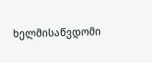ხელმისაწვდომი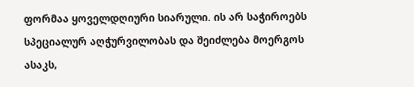ფორმაა ყოველდღიური სიარული. ის არ საჭიროებს სპეციალურ აღჭურვილობას და შეიძლება მოერგოს ასაკს,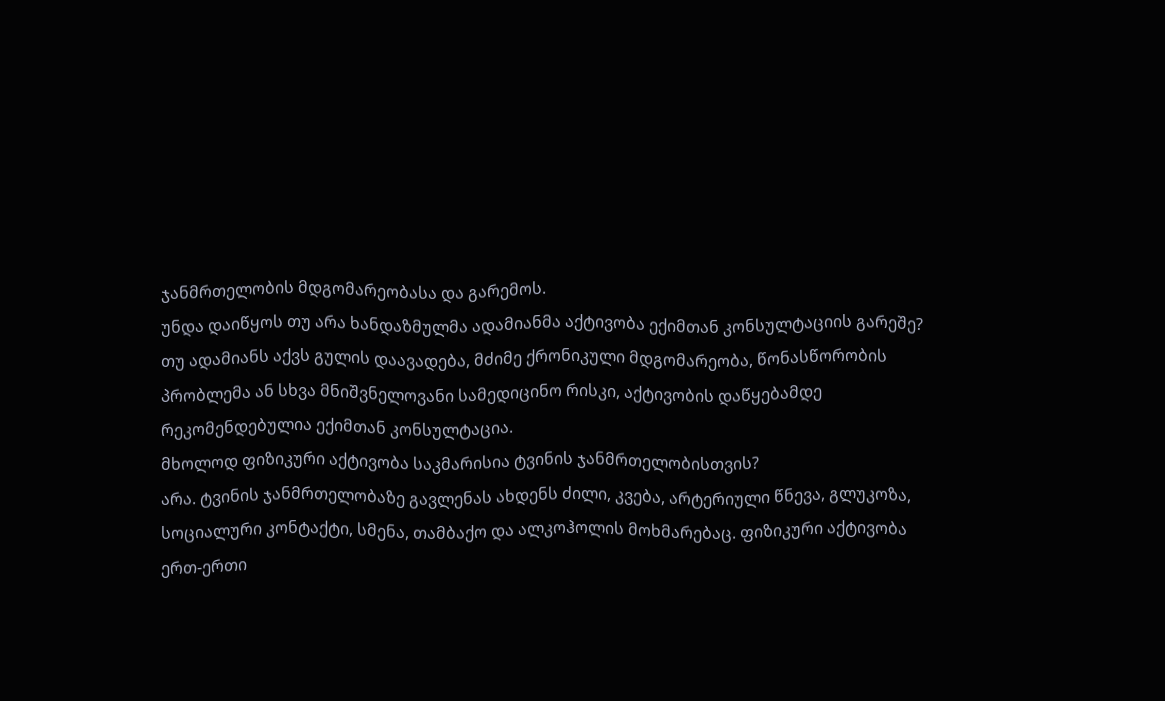ჯანმრთელობის მდგომარეობასა და გარემოს.
უნდა დაიწყოს თუ არა ხანდაზმულმა ადამიანმა აქტივობა ექიმთან კონსულტაციის გარეშე?
თუ ადამიანს აქვს გულის დაავადება, მძიმე ქრონიკული მდგომარეობა, წონასწორობის პრობლემა ან სხვა მნიშვნელოვანი სამედიცინო რისკი, აქტივობის დაწყებამდე რეკომენდებულია ექიმთან კონსულტაცია.
მხოლოდ ფიზიკური აქტივობა საკმარისია ტვინის ჯანმრთელობისთვის?
არა. ტვინის ჯანმრთელობაზე გავლენას ახდენს ძილი, კვება, არტერიული წნევა, გლუკოზა, სოციალური კონტაქტი, სმენა, თამბაქო და ალკოჰოლის მოხმარებაც. ფიზიკური აქტივობა ერთ-ერთი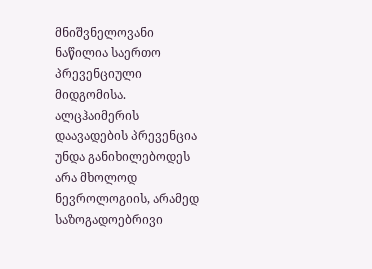მნიშვნელოვანი ნაწილია საერთო პრევენციული მიდგომისა.
ალცჰაიმერის დაავადების პრევენცია უნდა განიხილებოდეს არა მხოლოდ ნევროლოგიის, არამედ საზოგადოებრივი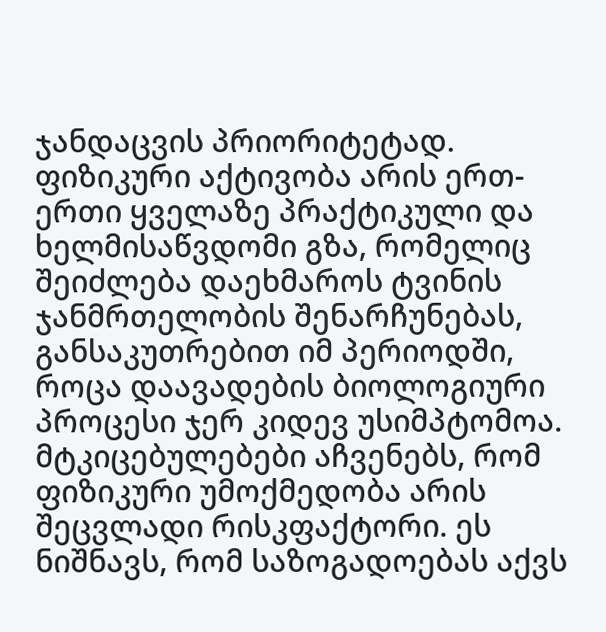ჯანდაცვის პრიორიტეტად. ფიზიკური აქტივობა არის ერთ-ერთი ყველაზე პრაქტიკული და ხელმისაწვდომი გზა, რომელიც შეიძლება დაეხმაროს ტვინის ჯანმრთელობის შენარჩუნებას, განსაკუთრებით იმ პერიოდში, როცა დაავადების ბიოლოგიური პროცესი ჯერ კიდევ უსიმპტომოა.
მტკიცებულებები აჩვენებს, რომ ფიზიკური უმოქმედობა არის შეცვლადი რისკფაქტორი. ეს ნიშნავს, რომ საზოგადოებას აქვს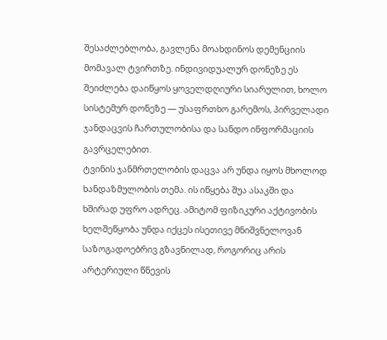შესაძლებლობა, გავლენა მოახდინოს დემენციის მომავალ ტვირთზე. ინდივიდუალურ დონეზე ეს შეიძლება დაიწყოს ყოველდღიური სიარულით, ხოლო სისტემურ დონეზე — უსაფრთხო გარემოს, პირველადი ჯანდაცვის ჩართულობისა და სანდო ინფორმაციის გავრცელებით.
ტვინის ჯანმრთელობის დაცვა არ უნდა იყოს მხოლოდ ხანდაზმულობის თემა. ის იწყება შუა ასაკში და ხშირად უფრო ადრეც. ამიტომ ფიზიკური აქტივობის ხელშეწყობა უნდა იქცეს ისეთივე მნიშვნელოვან საზოგადოებრივ გზავნილად, როგორიც არის არტერიული წნევის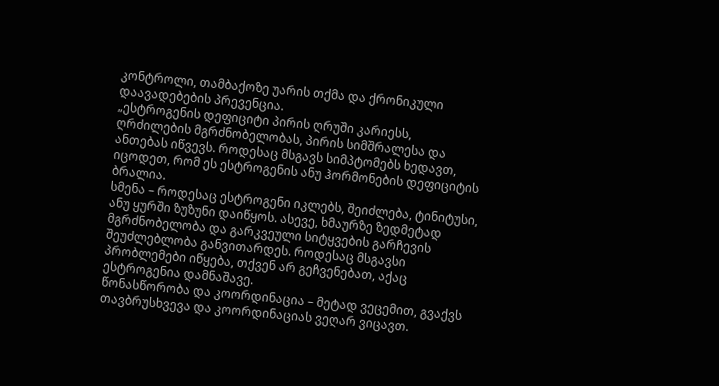კონტროლი, თამბაქოზე უარის თქმა და ქრონიკული დაავადებების პრევენცია.
„ესტროგენის დეფიციტი პირის ღრუში კარიესს, ღრძილების მგრძნობელობას, პირის სიმშრალესა და ანთებას იწვევს. როდესაც მსგავს სიმპტომებს ხედავთ, იცოდეთ, რომ ეს ესტროგენის ანუ ჰორმონების დეფიციტის ბრალია.
სმენა – როდესაც ესტროგენი იკლებს, შეიძლება, ტინიტუსი, ანუ ყურში ზუზუნი დაიწყოს. ასევე, ხმაურზე ზედმეტად მგრძნობელობა და გარკვეული სიტყვების გარჩევის შეუძლებლობა განვითარდეს. როდესაც მსგავსი პრობლემები იწყება, თქვენ არ გეჩვენებათ, აქაც ესტროგენია დამნაშავე.
წონასწორობა და კოორდინაცია – მეტად ვეცემით, გვაქვს თავბრუსხვევა და კოორდინაციას ვეღარ ვიცავთ.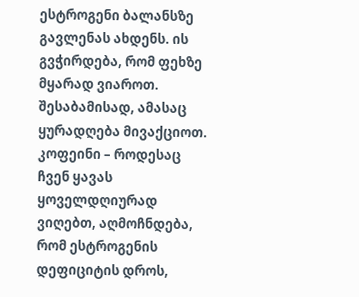ესტროგენი ბალანსზე გავლენას ახდენს. ის გვჭირდება, რომ ფეხზე მყარად ვიაროთ. შესაბამისად, ამასაც ყურადღება მივაქციოთ.
კოფეინი – როდესაც ჩვენ ყავას ყოველდღიურად ვიღებთ, აღმოჩნდება, რომ ესტროგენის დეფიციტის დროს,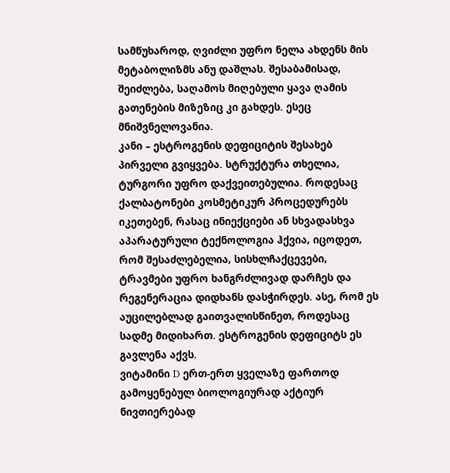სამწუხაროდ, ღვიძლი უფრო ნელა ახდენს მის მეტაბოლიზმს ანუ დაშლას. შესაბამისად, შეიძლება, საღამოს მიღებული ყავა ღამის გათენების მიზეზიც კი გახდეს. ესეც მნიშვნელოვანია.
კანი – ესტროგენის დეფიციტის შესახებ პირველი გვიყვება. სტრუქტურა თხელია, ტურგორი უფრო დაქვეითებულია. როდესაც ქალბატონები კოსმეტიკურ პროცედურებს იკეთებენ, რასაც ინიექციები ან სხვადასხვა აპარატურული ტექნოლოგია ჰქვია, იცოდეთ, რომ შესაძლებელია, სისხლჩაქცევები, ტრავმები უფრო ხანგრძლივად დარჩეს და რეგენერაცია დიდხანს დასჭირდეს. ასე, რომ ეს აუცილებლად გაითვალისწინეთ, როდესაც სადმე მიდიხართ. ესტროგენის დეფიციტს ეს გავლენა აქვს.
ვიტამინი D ერთ-ერთ ყველაზე ფართოდ გამოყენებულ ბიოლოგიურად აქტიურ ნივთიერებად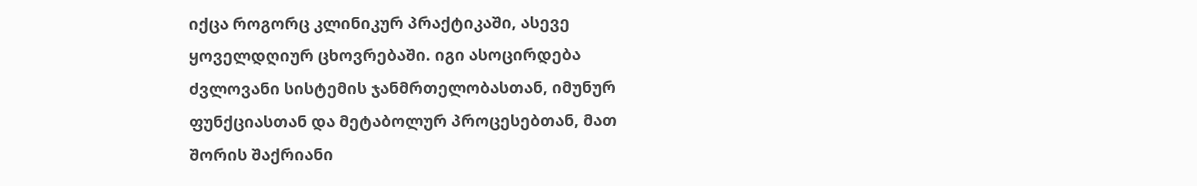იქცა როგორც კლინიკურ პრაქტიკაში, ასევე ყოველდღიურ ცხოვრებაში. იგი ასოცირდება ძვლოვანი სისტემის ჯანმრთელობასთან, იმუნურ ფუნქციასთან და მეტაბოლურ პროცესებთან, მათ შორის შაქრიანი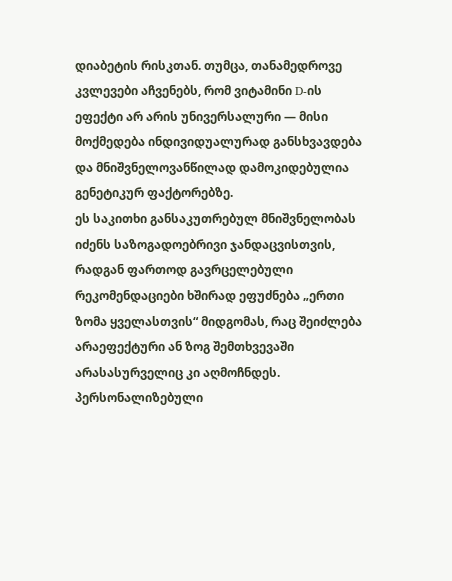დიაბეტის რისკთან. თუმცა, თანამედროვე კვლევები აჩვენებს, რომ ვიტამინი D-ის ეფექტი არ არის უნივერსალური — მისი მოქმედება ინდივიდუალურად განსხვავდება და მნიშვნელოვანწილად დამოკიდებულია გენეტიკურ ფაქტორებზე.
ეს საკითხი განსაკუთრებულ მნიშვნელობას იძენს საზოგადოებრივი ჯანდაცვისთვის, რადგან ფართოდ გავრცელებული რეკომენდაციები ხშირად ეფუძნება „ერთი ზომა ყველასთვის“ მიდგომას, რაც შეიძლება არაეფექტური ან ზოგ შემთხვევაში არასასურველიც კი აღმოჩნდეს. პერსონალიზებული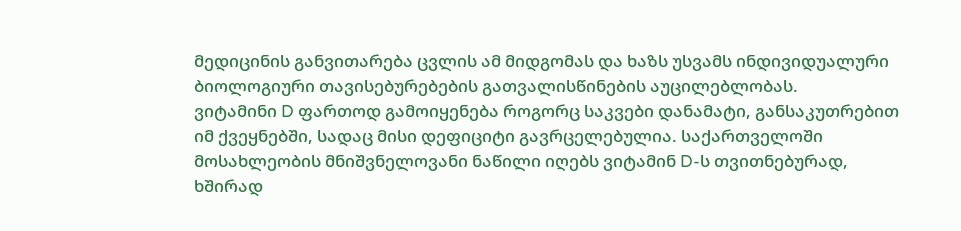მედიცინის განვითარება ცვლის ამ მიდგომას და ხაზს უსვამს ინდივიდუალური ბიოლოგიური თავისებურებების გათვალისწინების აუცილებლობას.
ვიტამინი D ფართოდ გამოიყენება როგორც საკვები დანამატი, განსაკუთრებით იმ ქვეყნებში, სადაც მისი დეფიციტი გავრცელებულია. საქართველოში მოსახლეობის მნიშვნელოვანი ნაწილი იღებს ვიტამინ D-ს თვითნებურად, ხშირად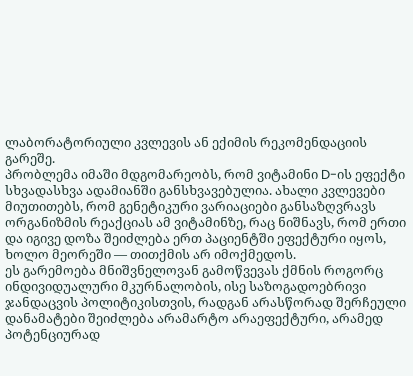ლაბორატორიული კვლევის ან ექიმის რეკომენდაციის გარეშე.
პრობლემა იმაში მდგომარეობს, რომ ვიტამინი D-ის ეფექტი სხვადასხვა ადამიანში განსხვავებულია. ახალი კვლევები მიუთითებს, რომ გენეტიკური ვარიაციები განსაზღვრავს ორგანიზმის რეაქციას ამ ვიტამინზე, რაც ნიშნავს, რომ ერთი და იგივე დოზა შეიძლება ერთ პაციენტში ეფექტური იყოს, ხოლო მეორეში — თითქმის არ იმოქმედოს.
ეს გარემოება მნიშვნელოვან გამოწვევას ქმნის როგორც ინდივიდუალური მკურნალობის, ისე საზოგადოებრივი ჯანდაცვის პოლიტიკისთვის, რადგან არასწორად შერჩეული დანამატები შეიძლება არამარტო არაეფექტური, არამედ პოტენციურად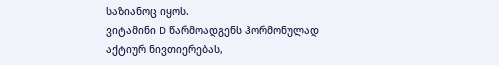საზიანოც იყოს.
ვიტამინი D წარმოადგენს ჰორმონულად აქტიურ ნივთიერებას,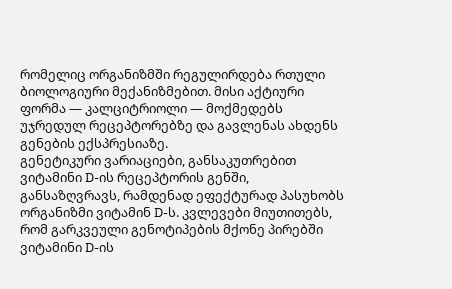რომელიც ორგანიზმში რეგულირდება რთული ბიოლოგიური მექანიზმებით. მისი აქტიური ფორმა — კალციტრიოლი — მოქმედებს უჯრედულ რეცეპტორებზე და გავლენას ახდენს გენების ექსპრესიაზე.
გენეტიკური ვარიაციები, განსაკუთრებით ვიტამინი D-ის რეცეპტორის გენში, განსაზღვრავს, რამდენად ეფექტურად პასუხობს ორგანიზმი ვიტამინ D-ს. კვლევები მიუთითებს, რომ გარკვეული გენოტიპების მქონე პირებში ვიტამინი D-ის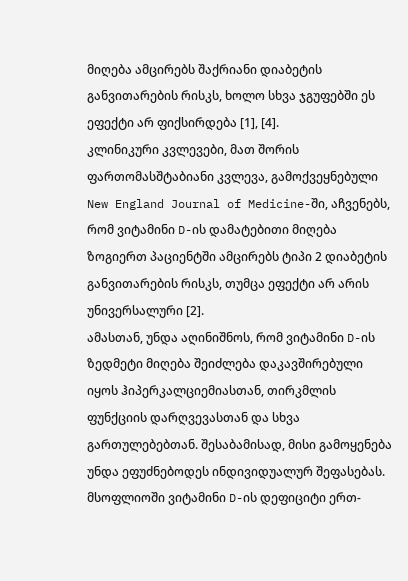მიღება ამცირებს შაქრიანი დიაბეტის განვითარების რისკს, ხოლო სხვა ჯგუფებში ეს ეფექტი არ ფიქსირდება [1], [4].
კლინიკური კვლევები, მათ შორის ფართომასშტაბიანი კვლევა, გამოქვეყნებული New England Journal of Medicine-ში, აჩვენებს, რომ ვიტამინი D-ის დამატებითი მიღება ზოგიერთ პაციენტში ამცირებს ტიპი 2 დიაბეტის განვითარების რისკს, თუმცა ეფექტი არ არის უნივერსალური [2].
ამასთან, უნდა აღინიშნოს, რომ ვიტამინი D-ის ზედმეტი მიღება შეიძლება დაკავშირებული იყოს ჰიპერკალციემიასთან, თირკმლის ფუნქციის დარღვევასთან და სხვა გართულებებთან. შესაბამისად, მისი გამოყენება უნდა ეფუძნებოდეს ინდივიდუალურ შეფასებას.
მსოფლიოში ვიტამინი D-ის დეფიციტი ერთ-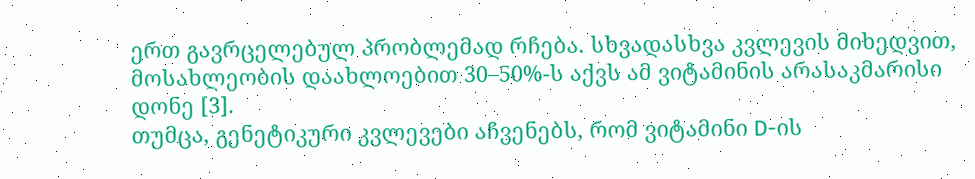ერთ გავრცელებულ პრობლემად რჩება. სხვადასხვა კვლევის მიხედვით, მოსახლეობის დაახლოებით 30–50%-ს აქვს ამ ვიტამინის არასაკმარისი დონე [3].
თუმცა, გენეტიკური კვლევები აჩვენებს, რომ ვიტამინი D-ის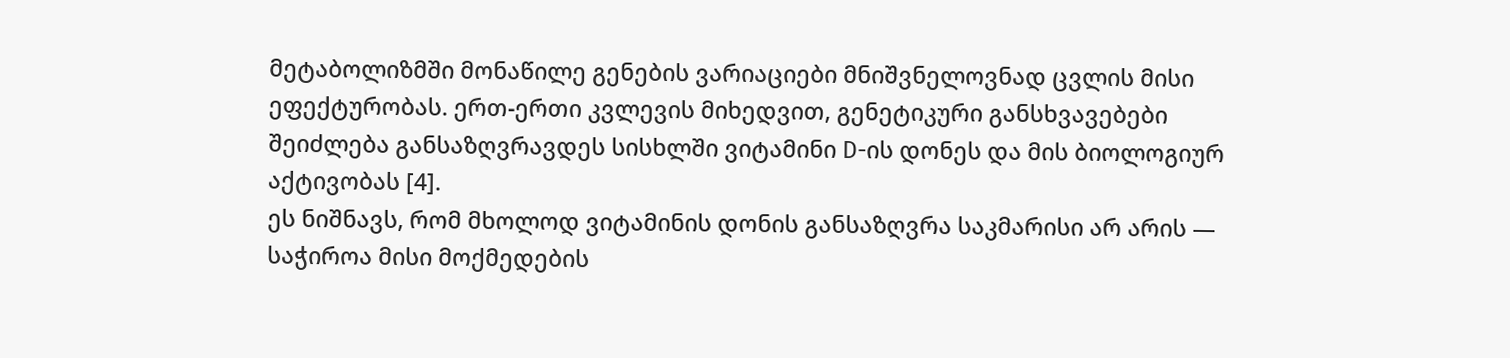მეტაბოლიზმში მონაწილე გენების ვარიაციები მნიშვნელოვნად ცვლის მისი ეფექტურობას. ერთ-ერთი კვლევის მიხედვით, გენეტიკური განსხვავებები შეიძლება განსაზღვრავდეს სისხლში ვიტამინი D-ის დონეს და მის ბიოლოგიურ აქტივობას [4].
ეს ნიშნავს, რომ მხოლოდ ვიტამინის დონის განსაზღვრა საკმარისი არ არის — საჭიროა მისი მოქმედების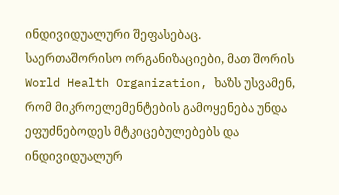ინდივიდუალური შეფასებაც.
საერთაშორისო ორგანიზაციები, მათ შორის World Health Organization, ხაზს უსვამენ, რომ მიკროელემენტების გამოყენება უნდა ეფუძნებოდეს მტკიცებულებებს და ინდივიდუალურ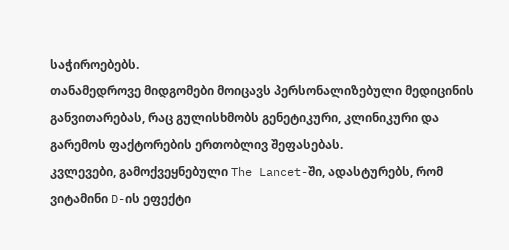საჭიროებებს.
თანამედროვე მიდგომები მოიცავს პერსონალიზებული მედიცინის განვითარებას, რაც გულისხმობს გენეტიკური, კლინიკური და გარემოს ფაქტორების ერთობლივ შეფასებას.
კვლევები, გამოქვეყნებული The Lancet-ში, ადასტურებს, რომ ვიტამინი D-ის ეფექტი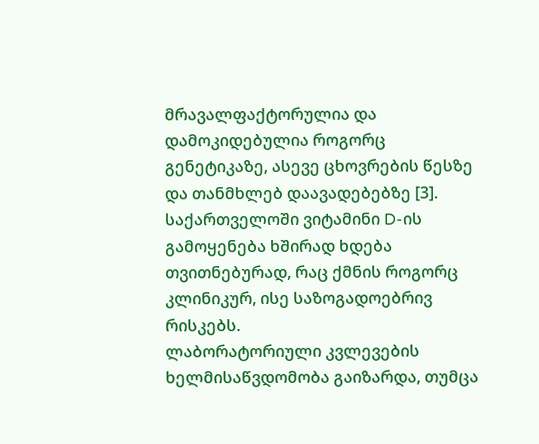მრავალფაქტორულია და დამოკიდებულია როგორც გენეტიკაზე, ასევე ცხოვრების წესზე და თანმხლებ დაავადებებზე [3].
საქართველოში ვიტამინი D-ის გამოყენება ხშირად ხდება თვითნებურად, რაც ქმნის როგორც კლინიკურ, ისე საზოგადოებრივ რისკებს.
ლაბორატორიული კვლევების ხელმისაწვდომობა გაიზარდა, თუმცა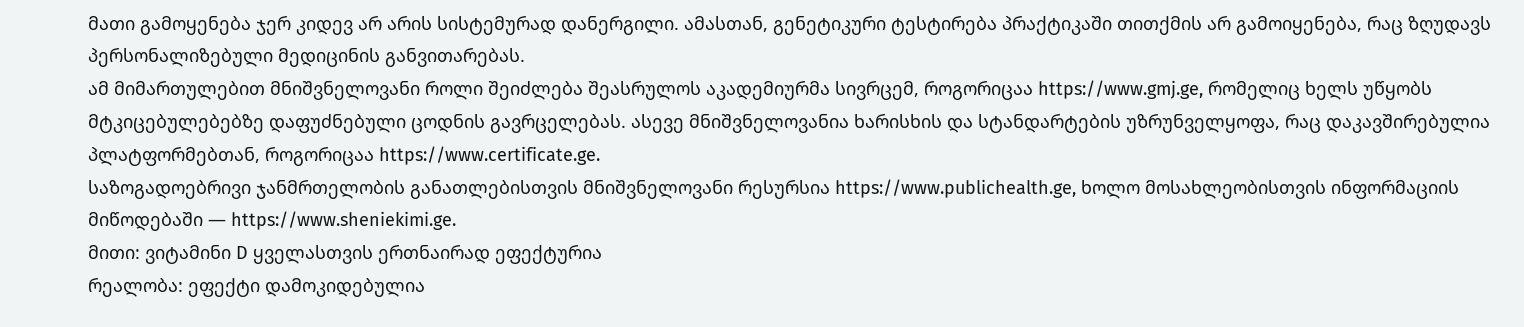მათი გამოყენება ჯერ კიდევ არ არის სისტემურად დანერგილი. ამასთან, გენეტიკური ტესტირება პრაქტიკაში თითქმის არ გამოიყენება, რაც ზღუდავს პერსონალიზებული მედიცინის განვითარებას.
ამ მიმართულებით მნიშვნელოვანი როლი შეიძლება შეასრულოს აკადემიურმა სივრცემ, როგორიცაა https://www.gmj.ge, რომელიც ხელს უწყობს მტკიცებულებებზე დაფუძნებული ცოდნის გავრცელებას. ასევე მნიშვნელოვანია ხარისხის და სტანდარტების უზრუნველყოფა, რაც დაკავშირებულია პლატფორმებთან, როგორიცაა https://www.certificate.ge.
საზოგადოებრივი ჯანმრთელობის განათლებისთვის მნიშვნელოვანი რესურსია https://www.publichealth.ge, ხოლო მოსახლეობისთვის ინფორმაციის მიწოდებაში — https://www.sheniekimi.ge.
მითი: ვიტამინი D ყველასთვის ერთნაირად ეფექტურია
რეალობა: ეფექტი დამოკიდებულია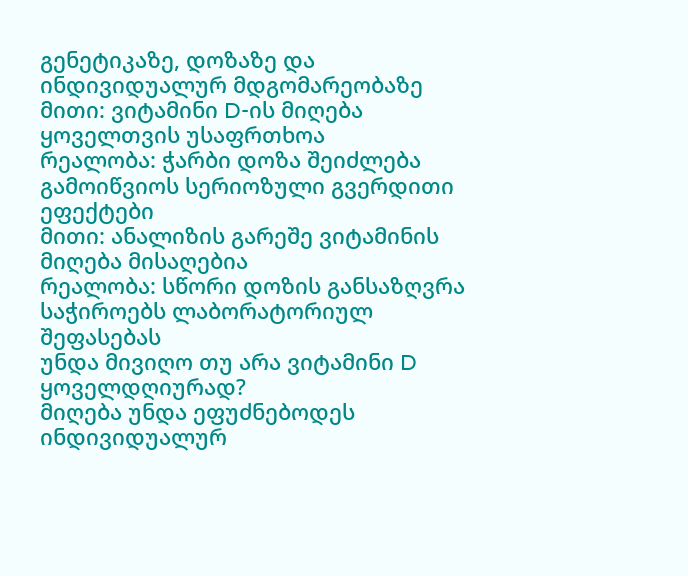გენეტიკაზე, დოზაზე და ინდივიდუალურ მდგომარეობაზე
მითი: ვიტამინი D-ის მიღება ყოველთვის უსაფრთხოა
რეალობა: ჭარბი დოზა შეიძლება გამოიწვიოს სერიოზული გვერდითი ეფექტები
მითი: ანალიზის გარეშე ვიტამინის მიღება მისაღებია
რეალობა: სწორი დოზის განსაზღვრა საჭიროებს ლაბორატორიულ შეფასებას
უნდა მივიღო თუ არა ვიტამინი D ყოველდღიურად?
მიღება უნდა ეფუძნებოდეს ინდივიდუალურ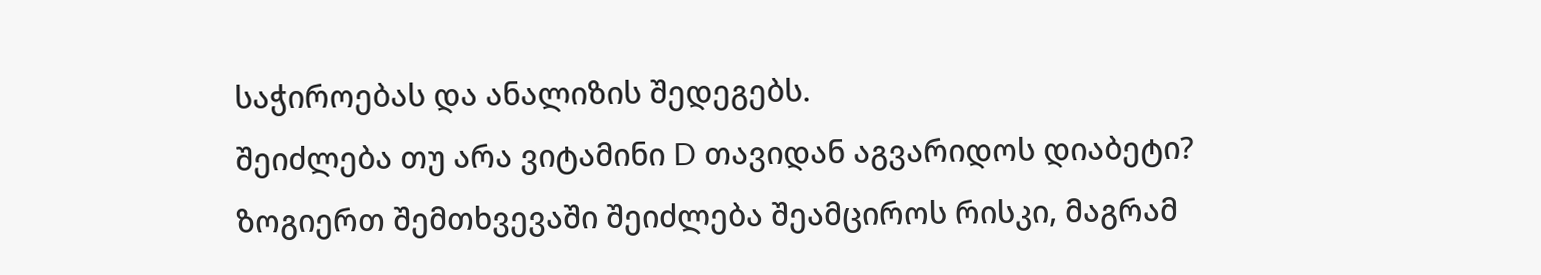საჭიროებას და ანალიზის შედეგებს.
შეიძლება თუ არა ვიტამინი D თავიდან აგვარიდოს დიაბეტი?
ზოგიერთ შემთხვევაში შეიძლება შეამციროს რისკი, მაგრამ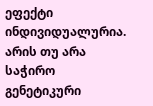ეფექტი ინდივიდუალურია.
არის თუ არა საჭირო გენეტიკური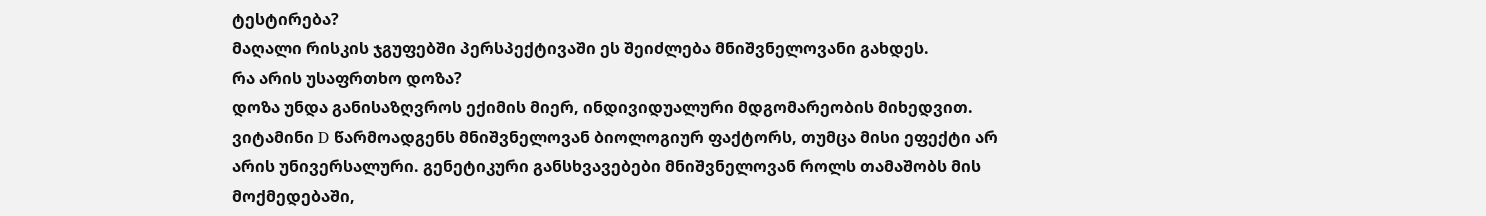ტესტირება?
მაღალი რისკის ჯგუფებში პერსპექტივაში ეს შეიძლება მნიშვნელოვანი გახდეს.
რა არის უსაფრთხო დოზა?
დოზა უნდა განისაზღვროს ექიმის მიერ, ინდივიდუალური მდგომარეობის მიხედვით.
ვიტამინი D წარმოადგენს მნიშვნელოვან ბიოლოგიურ ფაქტორს, თუმცა მისი ეფექტი არ არის უნივერსალური. გენეტიკური განსხვავებები მნიშვნელოვან როლს თამაშობს მის მოქმედებაში,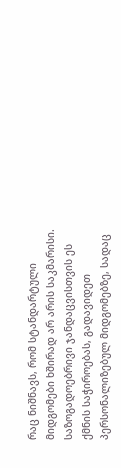რაც ნიშნავს, რომ სტანდარტული მიდგომები ხშირად არ არის საკმარისი.
საზოგადოებრივი ჯანდაცვისთვის ეს ქმნის საჭიროებას, გადავიდეთ პერსონალიზებულ მიდგომებზე, სადაც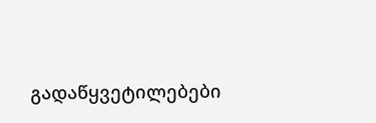გადაწყვეტილებები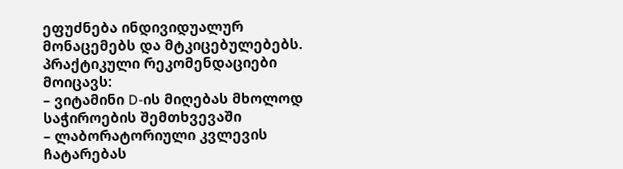ეფუძნება ინდივიდუალურ მონაცემებს და მტკიცებულებებს.
პრაქტიკული რეკომენდაციები მოიცავს:
– ვიტამინი D-ის მიღებას მხოლოდ საჭიროების შემთხვევაში
– ლაბორატორიული კვლევის ჩატარებას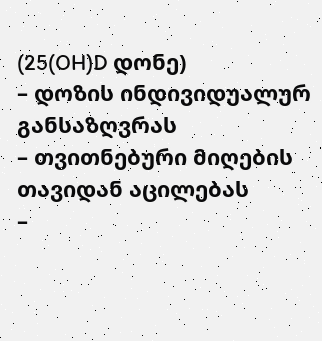(25(OH)D დონე)
– დოზის ინდივიდუალურ განსაზღვრას
– თვითნებური მიღების თავიდან აცილებას
–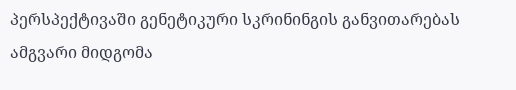პერსპექტივაში გენეტიკური სკრინინგის განვითარებას
ამგვარი მიდგომა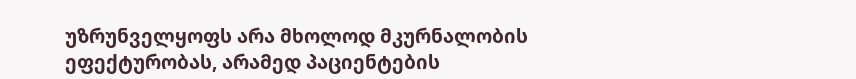უზრუნველყოფს არა მხოლოდ მკურნალობის ეფექტურობას, არამედ პაციენტების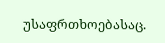უსაფრთხოებასაც.